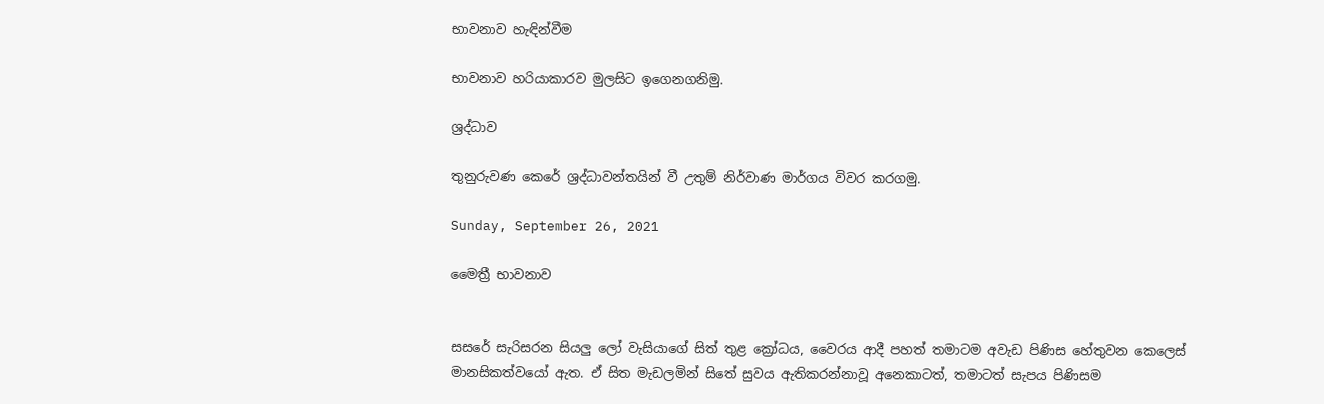භාවනාව හැඳින්වීම

භාවනාව හරියාකාරව මුලසිට ඉගෙනගනිමු.

ශ්‍රද්ධාව

තුනුරුවණ කෙරේ ශ්‍රද්ධාවන්තයින් වී උතුම් නිර්වාණ මාර්ගය විවර කරගමු.

Sunday, September 26, 2021

මෛත්‍රී භාවනාව


සසරේ සැරිසරන සියලු ලෝ වැසියාගේ සිත් තුළ ක්‍රෝධය, වෛරය ආදී පහත් තමාටම අවැඩ පිණිස හේතුවන කෙලෙස් මානසිකත්වයෝ ඇත. ඒ සිත මැඩලමින් සිතේ සුවය ඇතිකරන්නාවූ අනෙකාටත්, තමාටත් සැපය පිණිසම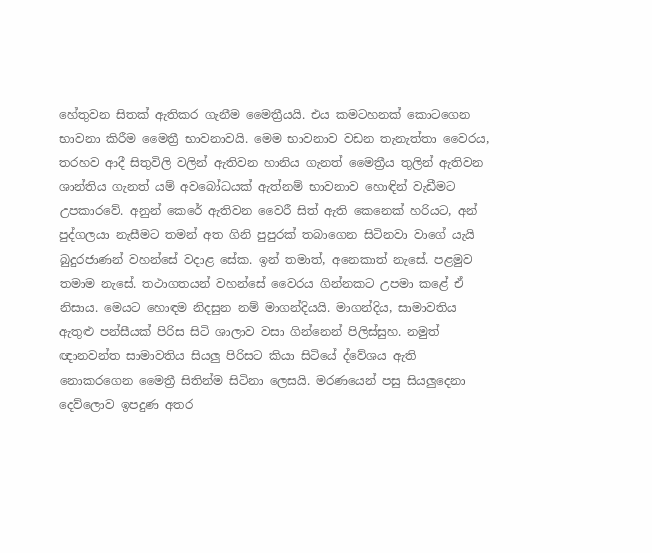හේතුවන සිතක් ඇතිකර ගැනීම මෛත්‍රීයයි. එය කමටහනක් කොටගෙන භාවනා කිරීම මෛත්‍රී භාවනාවයි. මෙම භාවනාව වඩන තැනැත්තා වෛරය, තරහව ආදී සිතුවිලි වලින් ඇතිවන හානිය ගැනත් මෛත්‍රීය තුලින් ඇතිවන ශාන්තිය ගැනත් යම් අවබෝධයක් ඇත්නම් භාවනාව හොඳින් වැඩීමට උපකාරවේ. අනුන් කෙරේ ඇතිවන වෛරී සිත් ඇති කෙනෙක් හරියට, අන් පුද්ගලයා නැසීමට තමන් අත ගිනි පුපුරක් තබාගෙන සිටිනවා වාගේ යැයි බුදුරජාණන් වහන්සේ වදාළ සේක. ඉන් තමාත්, අනෙකාත් නැසේ. පළමුව තමාම නැසේ. තථාගතයන් වහන්සේ වෛරය ගින්නකට උපමා කළේ ඒ නිසාය. මෙයට හොඳම නිදසුන නම් මාගන්දියයි. මාගන්දිය, සාමාවතිය ඇතුළු පන්සීයක් පිරිස සිටි ශාලාව වසා ගින්නෙන් පිලිස්සුහ. නමුත් ඥානවන්ත සාමාවතිය සියලු පිරිසට කියා සිටියේ ද්වේශය ඇති නොකරගෙන මෛත්‍රී සිතින්ම සිටිනා ලෙසයි. මරණයෙන් පසු සියලුදෙනා දෙව්ලොව ඉපදුණ අතර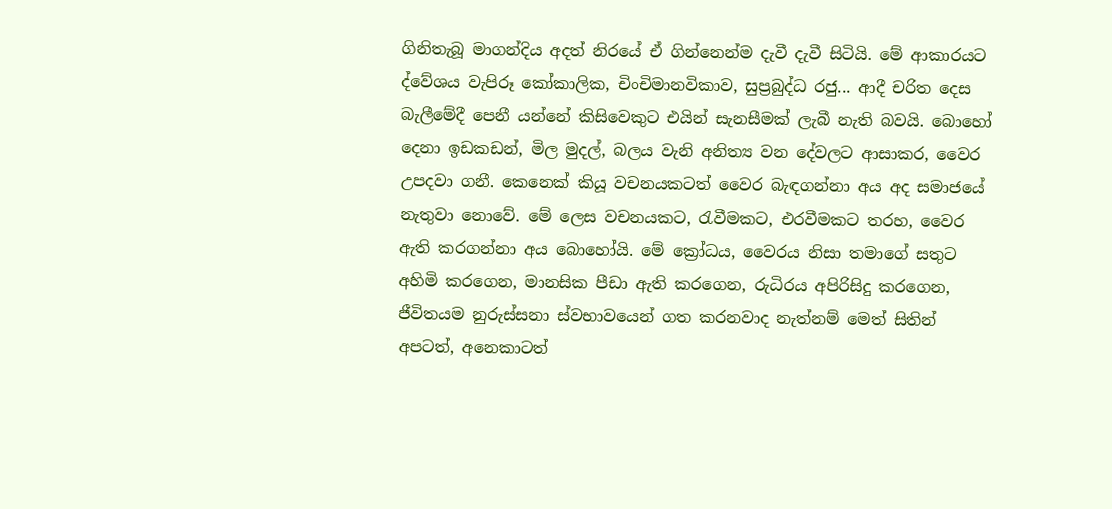ගිනිතැබූ මාගන්දිය අදත් නිරයේ ඒ ගින්නෙන්ම දැවී දැවී සිටියි. මේ ආකාරයට ද්වේශය වැපිරූ කෝකාලික, චිංචිමානවිකාව, සුප්‍රබුද්ධ රජු... ආදී චරිත දෙස බැලීමේදී පෙනී යන්නේ කිසිවෙකුට එයින් සැනසීමක් ලැබී නැති බවයි. බොහෝ දෙනා ඉඩකඩන්, මිල මුදල්, බලය වැනි අනිත්‍ය වන දේවලට ආසාකර, වෛර උපදවා ගනී. කෙනෙක් කියූ වචනයකටත් වෛර බැඳගන්නා අය අද සමාජයේ නැතුවා නොවේ. මේ ලෙස වචනයකට, රැවීමකට, එරවීමකට තරහ, වෛර ඇති කරගන්නා අය බොහෝයි. මේ ක්‍රෝධය, වෛරය නිසා තමාගේ සතුට අහිමි කරගෙන, මානසික පීඩා ඇති කරගෙන, රුධිරය අපිරිසිදු කරගෙන, ජීවිතයම නුරුස්සනා ස්වභාවයෙන් ගත කරනවාද නැත්නම් මෙත් සිතින් අපටත්, අනෙකාටත්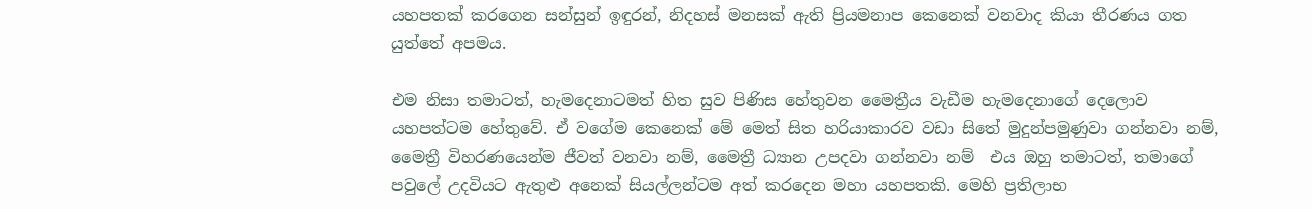යහපතක් කරගෙන සන්සුන් ඉඳුරන්, නිදහස් මනසක් ඇති ප්‍රියමනාප කෙනෙක් වනවාද කියා තීරණය ගත යුත්තේ අපමය.

එම නිසා තමාටත්, හැමදෙනාටමත් හිත සුව පිණිස හේතුවන මෛත්‍රීය වැඩීම හැමදෙනාගේ දෙලොව යහපත්ටම හේතුවේ. ඒ වගේම කෙනෙක් මේ මෙත් සිත හරියාකාරව වඩා සිතේ මුදුන්පමුණුවා ගන්නවා නම්, මෛත්‍රී විහරණයෙන්ම ජීවත් වනවා නම්, මෛත්‍රී ධ්‍යාන උපදවා ගන්නවා නම්  එය ඔහු තමාටත්, තමාගේ පවුලේ උදවියට ඇතුළු අනෙක් සියල්ලන්ටම අත් කරදෙන මහා යහපතකි. මෙහි ප්‍රතිලාභ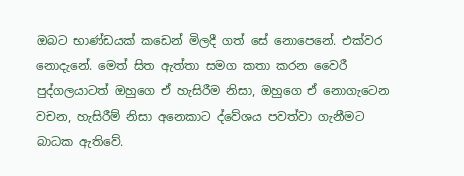ඔබට භාණ්ඩයක් කඩෙන් මිලදී ගත් සේ නොපෙනේ. එක්වර නොදැනේ. මෙත් සිත ඇත්තා සමග කතා කරන වෛරී පුද්ගලයාටත් ඔහුගෙ ඒ හැසිරීම නිසා, ඔහුගෙ ඒ නොගැටෙන වචන, හැසිරීම් නිසා අනෙකාට ද්වේශය පවත්වා ගැනීමට බාධක ඇතිවේ.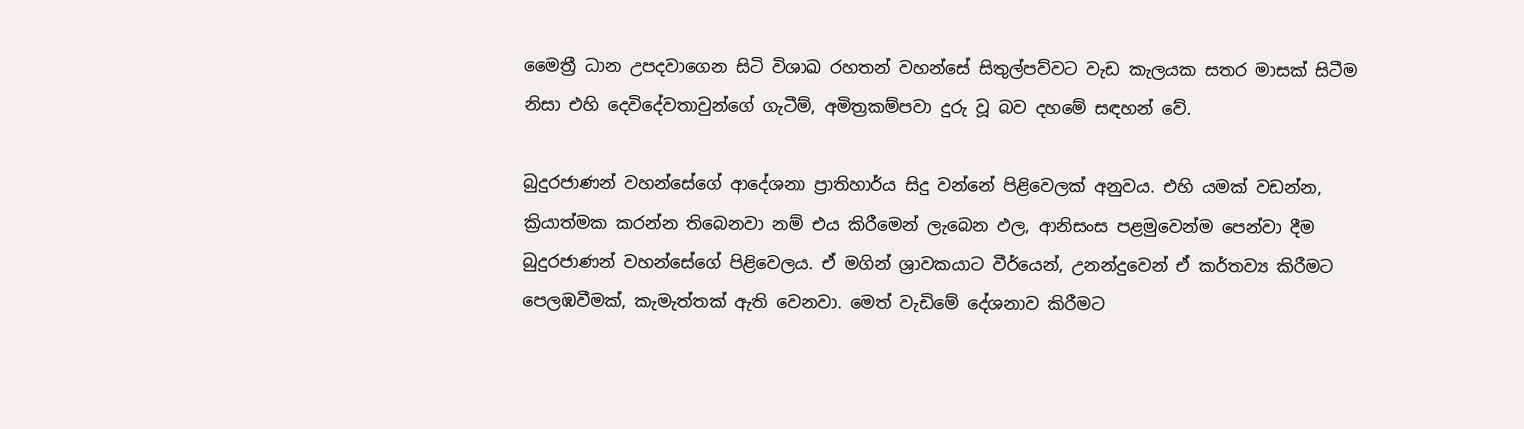මෛත්‍රී ධාන උපදවාගෙන සිටි විශාඛ රහතන් වහන්සේ සිතුල්පව්වට වැඩ කැලයක සතර මාසක් සිටීම නිසා එහි දෙවිදේවතාවුන්ගේ ගැටීම්, අමිත්‍රකම්පවා දුරු වූ බව දහමේ සඳහන් වේ.

බුදුරජාණන් වහන්සේගේ ආදේශනා ප්‍රාතිහාර්ය සිදු වන්නේ පිළිවෙලක් අනුවය. එහි යමක් වඩන්න, ක්‍රියාත්මක කරන්න තිබෙනවා නම් එය කිරීමෙන් ලැබෙන ඵල, ආනිසංස පළමුවෙන්ම පෙන්වා දීම බුදුරජාණන් වහන්සේගේ පිළිවෙලය. ඒ මගින් ශ්‍රාවකයාට වීර්යෙන්, උනන්දුවෙන් ඒ කර්තව්‍ය කිරීමට පෙලඹවීමක්, කැමැත්තක් ඇති වෙනවා. මෙත් වැඩිමේ දේශනාව කිරීමට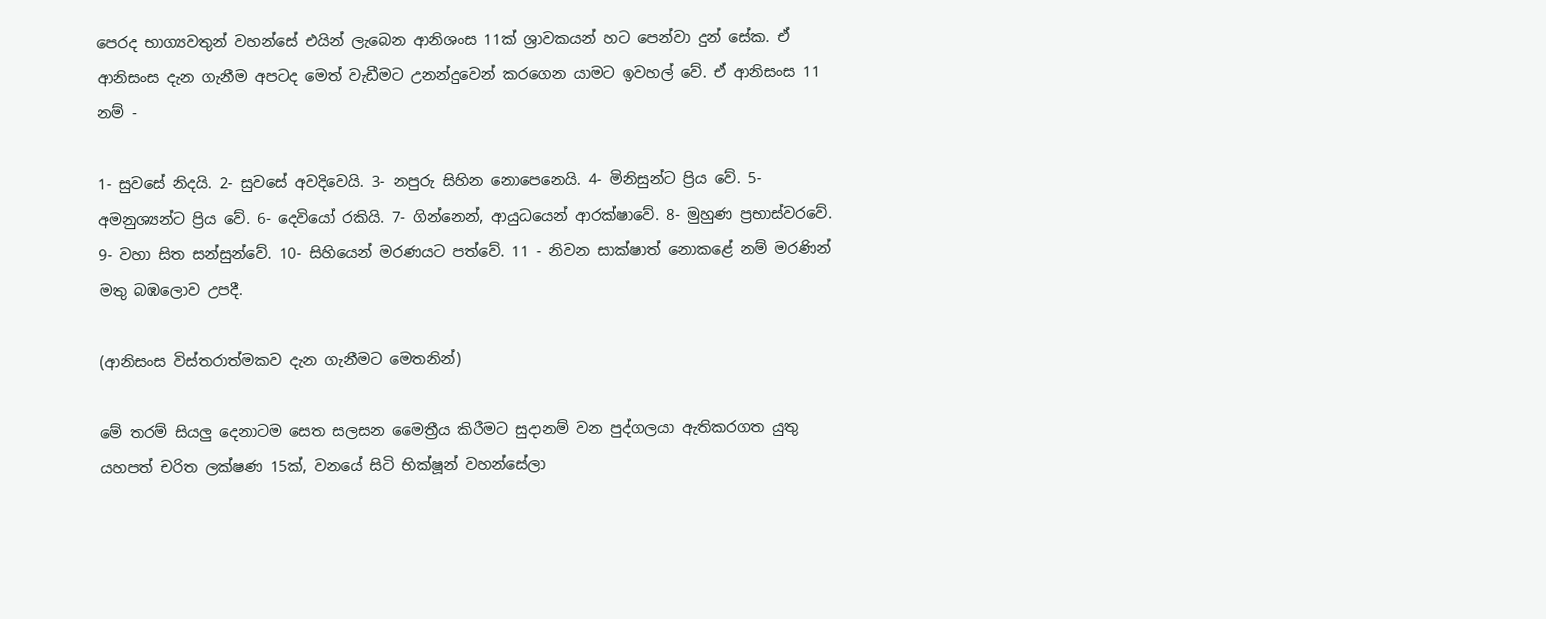පෙරද භාග්‍යවතුන් වහන්සේ එයින් ලැබෙන ආනිශංස 11ක් ශ්‍රාවකයන් හට පෙන්වා දුන් සේක. ඒ ආනිසංස දැන ගැනීම අපටද මෙත් වැඩීමට උනන්දුවෙන් කරගෙන යාමට ඉවහල් වේ. ඒ ආනිසංස 11 නම් -

1- සුවසේ නිදයි. 2- සුවසේ අවදිවෙයි. 3- නපුරු සිහින නොපෙනෙයි. 4- මිනිසුන්ට ප්‍රිය වේ. 5- අමනුශ්‍යන්ට ප්‍රිය වේ. 6- දෙවියෝ රකියි. 7- ගින්නෙන්, ආයුධයෙන් ආරක්ෂාවේ. 8- මුහුණ ප්‍රභාස්වරවේ. 9- වහා සිත සන්සුන්වේ. 10- සිහියෙන් මරණයට පත්වේ. 11 - නිවන සාක්ෂාත් නොකළේ නම් මරණින් මතු බඹලොව උපදී.

(ආනිසංස විස්තරාත්මකව දැන ගැනීමට මෙතනින්)

මේ තරම් සියලු දෙනාටම සෙත සලසන මෛත්‍රීය කිරීමට සුදානම් වන පුද්ගලයා ඇතිකරගත යුතු යහපත් චරිත ලක්ෂණ 15ක්, වනයේ සිටි භික්ෂූන් වහන්සේලා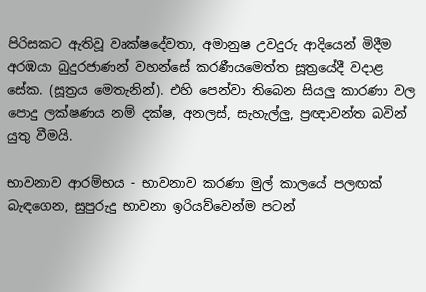පිරිසකට ඇතිවූ වෘක්ෂදේවතා, අමානුෂ උවදුරු ආදියෙන් මිදීම අරඹයා බුදුරජාණන් වහන්සේ කරණීයමෙත්ත සූත්‍රයේදී වදාළ සේක. (සූත්‍රය මෙතැනින්). එහි පෙන්වා තිබෙන සියලු කාරණා වල පොදු ලක්ෂණය නම් දක්ෂ, අනලස්, සැහැල්ලු, ප්‍රඥාවන්ත බවින් යුතු වීමයි.

භාවනාව ආරම්භය - භාවනාව කරණා මුල් කාලයේ පලඟක් බැඳගෙන, සුපුරුදු භාවනා ඉරියව්වෙන්ම පටන්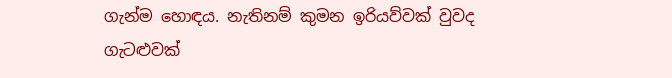ගැන්ම හොඳය. නැතිනම් කුමන ඉරියව්වක් වුවද ගැටළුවක්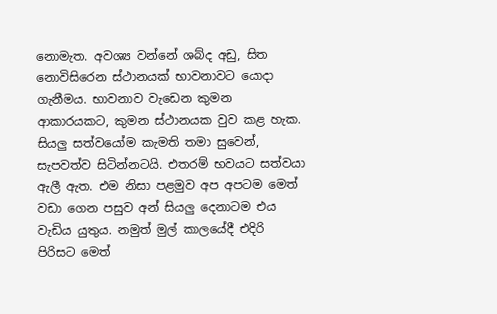නොමැත. අවශ්‍ය වන්නේ ශබ්ද අඩු, සිත නොවිසිරෙන ස්ථානයක් භාවනාවට යොදා ගැනීමය. භාවනාව වැඩෙන කුමන ආකාරයකට, කුමන ස්ථානයක වුව කළ හැක. සියලු සත්වයෝම කැමති තමා සුවෙන්, සැපවත්ව සිටින්නටයි. එතරම් භවයට සත්වයා ඇලී ඇත. එම නිසා පළමුව අප අපටම මෙත් වඩා ගෙන පසුව අන් සියලු දෙනාටම එය වැඩිය යුතුය. නමුත් මුල් කාලයේදී එදිරි පිරිසට මෙත්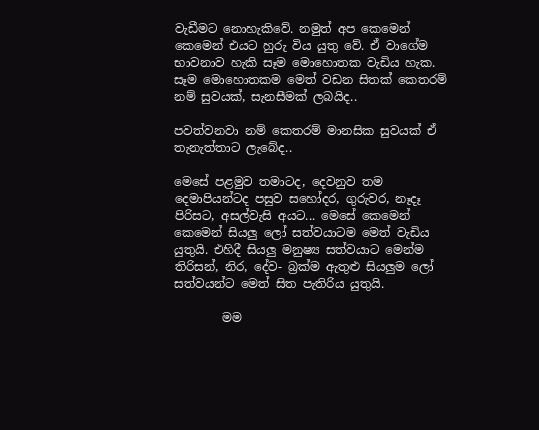වැඩීමට නොහැකිවේ. නමුත් අප කෙමෙන් කෙමෙන් එයට හුරු විය යුතු වේ. ඒ වාගේම භාවනාව හැකි සෑම මොහොතක වැඩිය හැක. සෑම මොහොතකම මෙත් වඩන සිතක් කෙතරම් නම් සුවයක්, සැනසීමක් ලබයිද..

පවත්වනවා නම් කෙතරම් මානසික සුවයක් ඒ තැනැත්තාට ලැබේද..

මෙසේ පළමුව තමාටද, දෙවනුව තම දෙමාපියන්ටද පසුව සහෝදර, ගුරුවර, නෑදෑ පිරිසට, අසල්වැසි අයට... මෙසේ කෙමෙන් කෙමෙන් සියලු ලෝ සත්වයාටම මෙත් වැඩිය යුතුයි. එහිදී සියලු මනුෂ්‍ය සත්වයාට මෙන්ම තිරිසන්, නිර, දේව- බ්‍රක්ම ඇතුළු සියලුම ලෝ සත්වයන්ට මෙත් සිත පැතිරිය යුතුයි.

        මම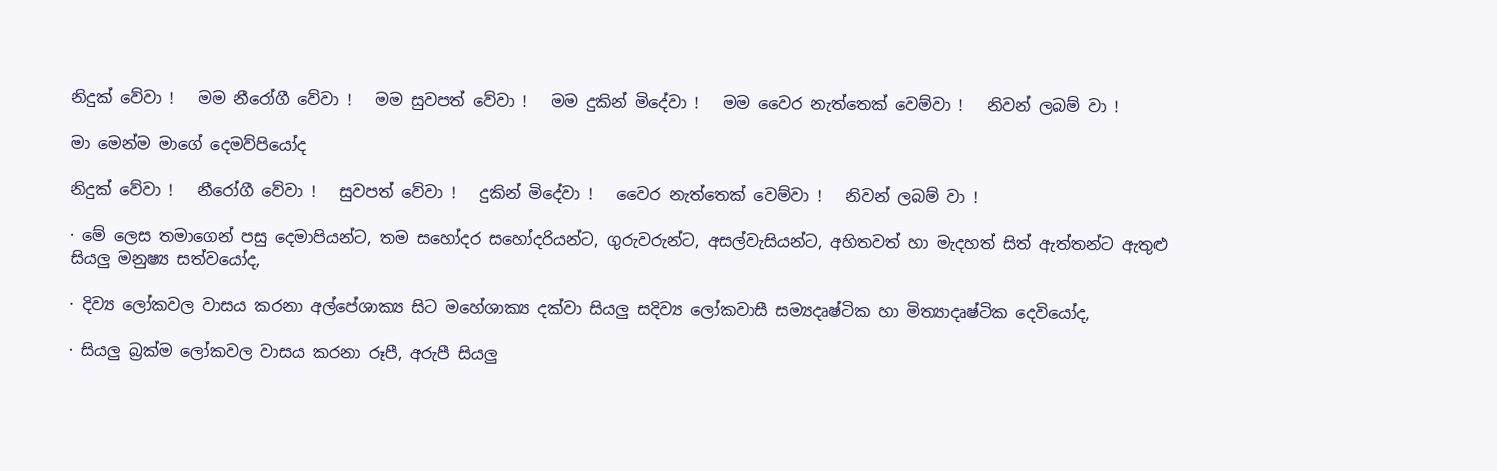නිදුක් වේවා !   මම නීරෝගී වේවා !   මම සුවපත් වේවා !   මම දුකින් මිදේවා !   මම වෛර නැත්තෙක් වෙම්වා !   නිවන් ලබම් වා !

මා මෙන්ම මාගේ දෙමව්පියෝද

නිදුක් වේවා !   නීරෝගී වේවා !   සුවපත් වේවා !   දුකින් මිදේවා !   වෛර නැත්තෙක් වෙම්වා !   නිවන් ලබම් වා !

· මේ ලෙස තමාගෙන් පසු දෙමාපියන්ට, තම සහෝදර සහෝදරියන්ට, ගුරුවරුන්ට, අසල්වැසියන්ට, අහිතවත් හා මැදහත් සිත් ඇත්තන්ට ඇතුළු සියලු මනුෂ්‍ය සත්වයෝද,

· දිව්‍ය ලෝකවල වාසය කරනා අල්පේශාක්‍ය සිට මහේශාක්‍ය දක්වා සියලු සදිව්‍ය ලෝකවාසී සම්‍යදෘෂ්ටික හා මිත්‍යාදෘෂ්ටික දෙවියෝද,

· සියලු බ්‍රක්ම ලෝකවල වාසය කරනා රූපී, අරුපී සියලු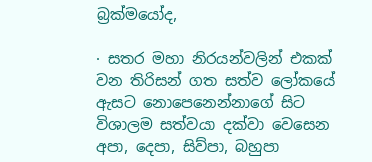බ්‍රක්මයෝද,

· සතර මහා නිරයන්වලින් එකක් වන තිරිසන් ගත සත්ව ලෝකයේ ඇසට නොපෙනෙන්නාගේ සිට විශාලම සත්වයා දක්වා වෙසෙන අපා, දෙපා, සිව්පා, බහුපා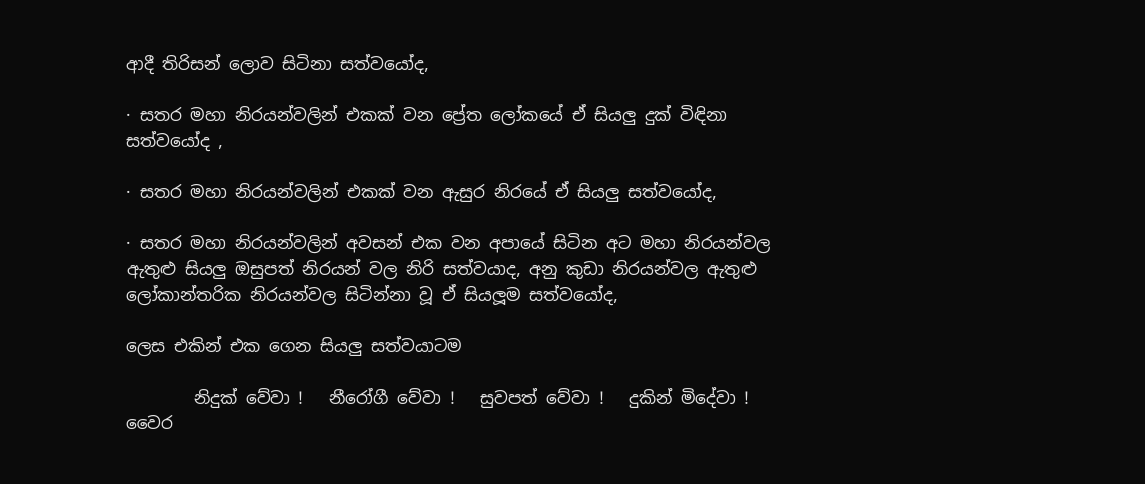ආදී තිරිසන් ලොව සිටිනා සත්වයෝද,

· සතර මහා නිරයන්වලින් එකක් වන ප්‍රේත ලෝකයේ ඒ සියලු දුක් විඳිනා සත්වයෝද ,

· සතර මහා නිරයන්වලින් එකක් වන ඇසුර නිරයේ ඒ සියලු සත්වයෝද,

· සතර මහා නිරයන්වලින් අවසන් එක වන අපායේ සිටින අට මහා නිරයන්වල ඇතුළු සියලු ඔසුපත් නිරයන් වල නිරි සත්වයාද, අනු කුඩා නිරයන්වල ඇතුළු ලෝකාන්තරික නිරයන්වල සිටින්නා වූ ඒ සියලූම සත්වයෝද,

ලෙස එකින් එක ගෙන සියලු සත්වයාටම

        නිදුක් වේවා !   නීරෝගී වේවා !   සුවපත් වේවා !   දුකින් මිදේවා !   වෛර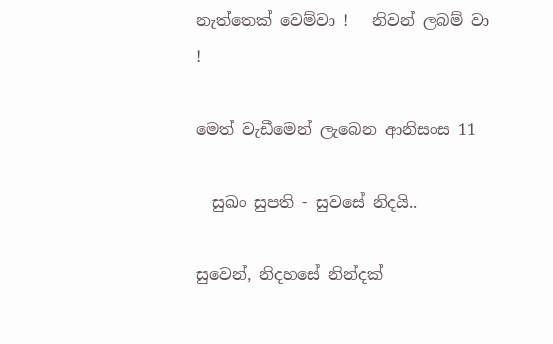නැත්තෙක් වෙම්වා !   නිවන් ලබම් වා !

මෙත් වැඩීමෙන් ලැබෙන ආනිසංස 11

  සුඛං සුපති - සුවසේ නිදයි..

සුවෙන්, නිදහසේ නින්දක්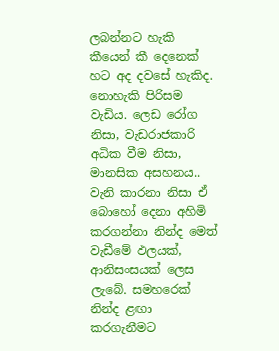ලබන්නට හැකි කීයෙන් කී දෙනෙක් හට අද දවසේ හැකිද. නොහැකි පිරිසම වැඩිය. ලෙඩ රෝග නිසා, වැඩරාජකාරි අධික වීම නිසා, මානසික අසහනය.. වැනි කාරනා නිසා ඒ බොහෝ දෙනා අහිමි කරගන්නා නින්ද මෙත් වැඩීමේ ඵලයක්, ආනිසංසයක් ලෙස ලැබේ. සමහරෙක් නින්ද ළඟා කරගැනීමට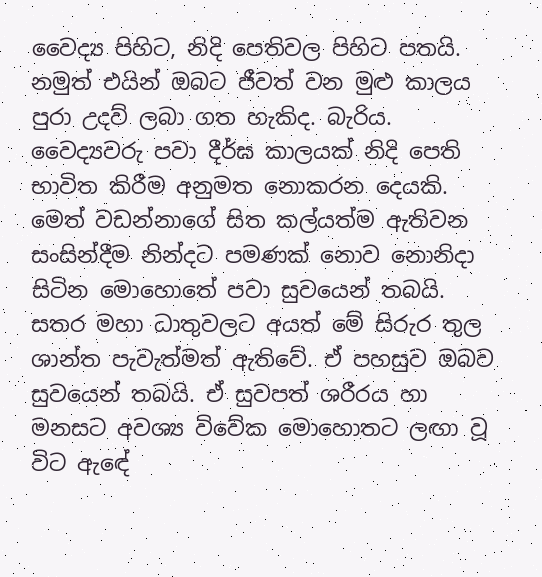වෛද්‍ය පිහිට, නිදි පෙතිවල පිහිට පතයි. නමුත් එයින් ඔබට ජීවත් වන මුළු කාලය පුරා උදව් ලබා ගත හැකිද. බැරිය. වෛද්‍යවරු පවා දීර්ඝ කාලයක් නිදි පෙති භාවිත කිරීම අනුමත නොකරන දෙයකි. මෙත් වඩන්නාගේ සිත කල්යත්ම ඇතිවන සංසින්දීම නින්දට පමණක් නොව නොනිදා සිටින මොහොතේ පවා සුවයෙන් තබයි. සතර මහා ධාතුවලට අයත් මේ සිරුර තුල ශාන්ත පැවැත්මත් ඇතිවේ. ඒ පහසුව ඔබව සුවයෙන් තබයි. ඒ සුවපත් ශරීරය හා මනසට අවශ්‍ය විවේක මොහොතට ලඟා වූ විට ඇඳේ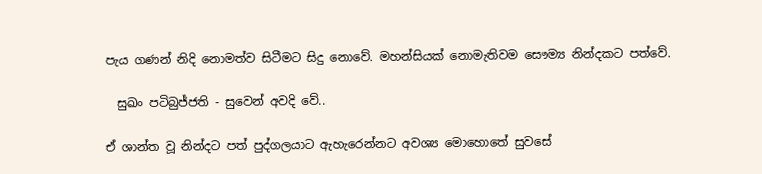පැය ගණන් නිදි නොමත්ව සිටීමට සිදු නොවේ. මහන්සියක් නොමැතිවම සෞම්‍ය නින්දකට පත්වේ.

  සුඛං පටිබුජ්ජති - සුවෙන් අවදි වේ..

ඒ ශාන්ත වූ නින්දට පත් පුද්ගලයාට ඇහැරෙන්නට අවශ්‍ය මොහොතේ සුවසේ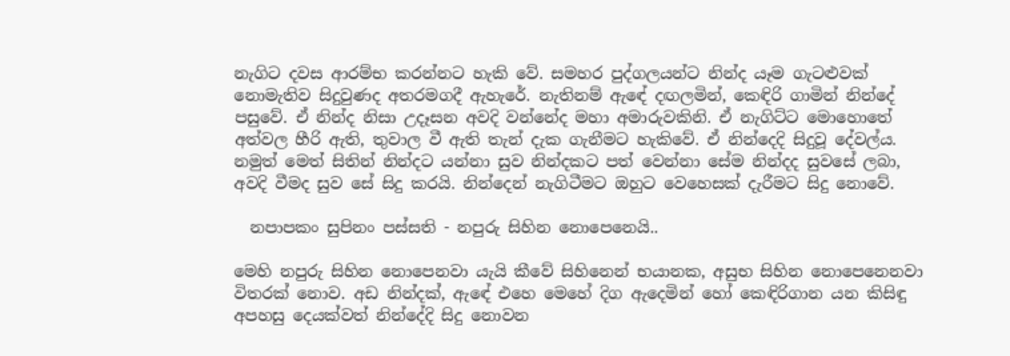නැගිට දවස ආරම්භ කරන්නට හැකි වේ. සමහර පුද්ගලයන්ට නින්ද යෑම ගැටළුවක් නොමැතිව සිදුවුණද අතරමගදී ඇහැරේ. නැතිනම් ඇඳේ දඟලමින්, කෙඳිරි ගාමින් නින්දේ පසුවේ. ඒ නින්ද නිසා උදෑසන අවදි වන්නේද මහා අමාරුවකිනි. ඒ නැගිට්ට මොහොතේ අත්වල හීරි ඇති, තුවාල වී ඇති තැන් දැක ගැනීමට හැකිවේ. ඒ නින්දෙදි සිදුවූ දේවල්ය. නමුත් මෙත් සිතින් නින්දට යන්නා සුව නින්දකට පත් වෙන්නා සේම නින්දද සුවසේ ලබා, අවදි වීමද සුව සේ සිදු කරයි. නින්දෙන් නැගිටීමට ඔහුට වෙහෙසක් දැරීමට සිදු නොවේ.

  නපාපකං සුපිනං පස්සති - නපුරු සිහින නොපෙනෙයි..

මෙහි නපුරු සිහින නොපෙනවා යැයි කීවේ සිහිනෙන් භයානක, අසුභ සිහින නොපෙනෙනවා විතරක් නොව. අඩ නින්දක්, ඇඳේ එහෙ මෙහේ දිග ඇදෙමින් හෝ කෙඳිරිගාන යන කිසිඳු අපහසු දෙයක්වත් නින්දේදි සිදු නොවන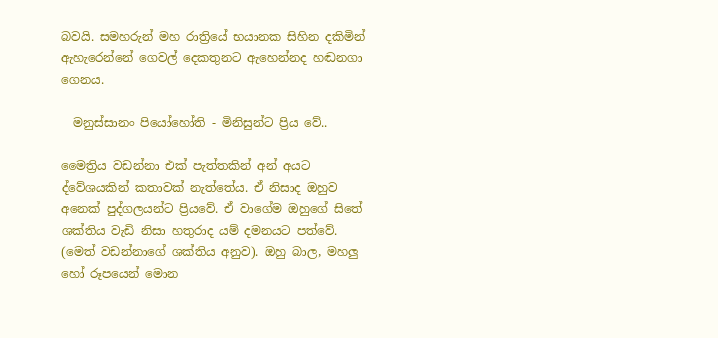බවයි. සමහරුන් මහ රාත්‍රියේ භයානක සිහින දකිමින් ඇහැරෙන්නේ ගෙවල් දෙකතුනට ඇහෙන්නද හඬනගා ගෙනය.

  මනුස්සානං පියෝහෝති - මිනිසුන්ට ප්‍රිය වේ..

මෛත්‍රිය වඩන්නා එක් පැත්තකින් අන් අයට ද්වේශයකින් කතාවක් නැත්තේය. ඒ නිසාද ඔහුව අනෙක් පුද්ගලයන්ට ප්‍රියවේ. ඒ වාගේම ඔහුගේ සිතේ ශක්තිය වැඩි නිසා හතුරාද යම් දමනයට පත්වේ. (මෙත් වඩන්නාගේ ශක්තිය අනුව). ඔහු බාල, මහලු හෝ රූපයෙන් මොන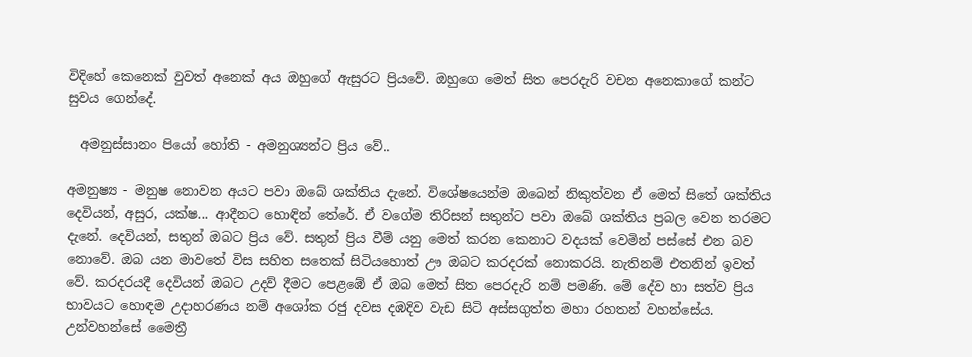විදිහේ කෙනෙක් වුවත් අනෙක් අය ඔහුගේ ඇසුරට ප්‍රියවේ. ඔහුගෙ මෙත් සිත පෙරදැරි වචන අනෙකාගේ කන්ට සුවය ගෙන්දේ.

  අමනුස්සානං පියෝ හෝති - අමනුශ්‍යන්ට ප්‍රිය වේ..

අමනුෂ්‍ය - මනුෂ නොවන අයට පවා ඔබේ ශක්තිය දැනේ. විශේෂයෙන්ම ඔබෙන් නිකුත්වන ඒ මෙත් සිතේ ශක්තිය දෙවියන්, අසුර, යක්ෂ... ආදීනට හොඳින් තේරේ. ඒ වගේම තිරිසන් සතුන්ට පවා ඔබේ ශක්තිය ප්‍රබල වෙන තරමට දැනේ. දෙවියන්, සතුන් ඔබට ප්‍රිය වේ. සතුන් ප්‍රිය වීම් යනු මෙත් කරන කෙනාට වදයක් වෙමින් පස්සේ එන බව නොවේ. ඔබ යන මාවතේ විස සහිත සතෙක් සිටියහොත් ඌ ඔබට කරදරක් නොකරයි. නැතිනම් එතනින් ඉවත් වේ. කරදරයදී දෙවියන් ඔබට උදව් දීමට පෙළඹේ ඒ ඔබ මෙත් සිත පෙරදැරි නම් පමණි. මේ දේව හා සත්ව ප්‍රිය භාවයට හොඳම උදාහරණය නම් අශෝක රජු දවස දඹදිව වැඩ සිටි අස්සගුත්ත මහා රහතන් වහන්සේය. උන්වහන්සේ මෛත්‍රී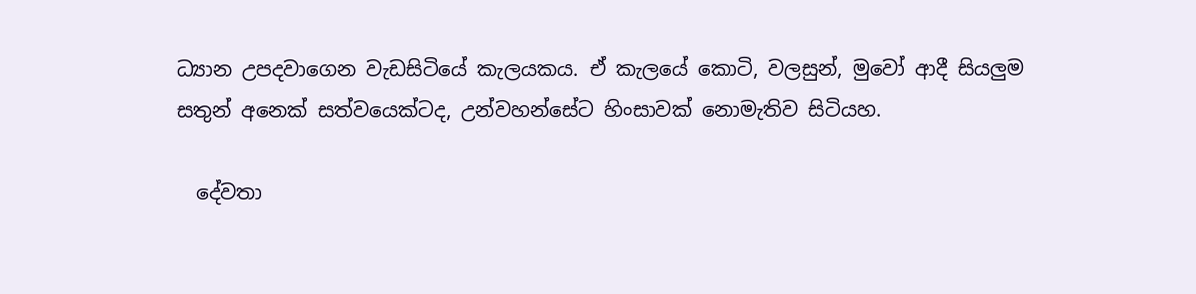ධ්‍යාන උපදවාගෙන වැඩසිටියේ කැලයකය. ඒ කැලයේ කොටි, වලසුන්, මුවෝ ආදී සියලුම සතුන් අනෙක් සත්වයෙක්ටද, උන්වහන්සේට හිංසාවක් නොමැතිව සිටියහ.

  දේවතා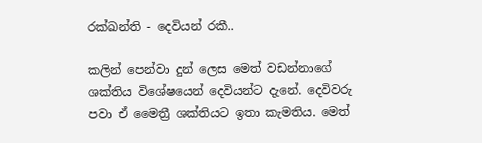රක්ඛන්ති - දෙවියන් රකී..

කලින් පෙන්වා දුන් ලෙස මෙත් වඩන්නාගේ ශක්තිය විශේෂයෙන් දෙවියන්ට දැනේ. දෙවිවරු පවා ඒ මෛත්‍රී ශක්තියට ඉතා කැමතිය. මෙත්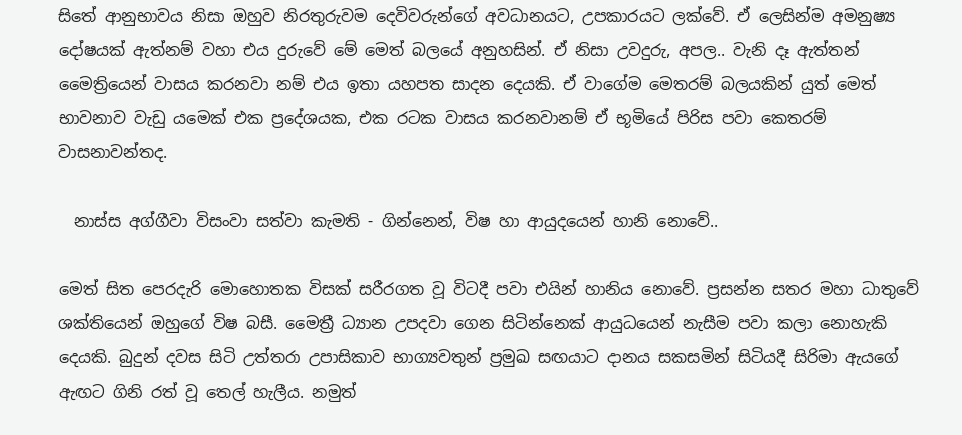සිතේ ආනුභාවය නිසා ඔහුව නිරතුරුවම දෙවිවරුන්ගේ අවධානයට, උපකාරයට ලක්වේ. ඒ ලෙසින්ම අමනුෂ්‍ය දෝෂයක් ඇත්නම් වහා එය දුරුවේ මේ මෙත් බලයේ අනුහසින්. ඒ නිසා උවදුරු, අපල.. වැනි දෑ ඇත්තන් මෛත්‍රියෙන් වාසය කරනවා නම් එය ඉතා යහපත සාදන දෙයකි. ඒ වාගේම මෙතරම් බලයකින් යුත් මෙත් භාවනාව වැඩු යමෙක් එක ප්‍රදේශයක, එක රටක වාසය කරනවානම් ඒ භූමියේ පිරිස පවා කෙතරම් වාසනාවන්තද.

  නාස්ස අග්ගීවා විසංවා සත්වා කැමති - ගින්නෙන්, විෂ හා ආයුදයෙන් හානි නොවේ..

මෙත් සිත පෙරදැරි මොහොතක විසක් සරීරගත වූ විටදී පවා එයින් හානිය නොවේ. ප්‍රසන්න සතර මහා ධාතුවේ ශක්තියෙන් ඔහුගේ විෂ බසී. මෛත්‍රී ධ්‍යාන උපදවා ගෙන සිටින්නෙක් ආයුධයෙන් නැසීම පවා කලා නොහැකි දෙයකි. බුදුන් දවස සිටි උත්තරා උපාසිකාව භාග්‍යවතුන් ප්‍රමුඛ සඟයාට දානය සකසමින් සිටියදී සිරිමා ඇයගේ ඇඟට ගිනි රත් වූ තෙල් හැලීය. නමුත්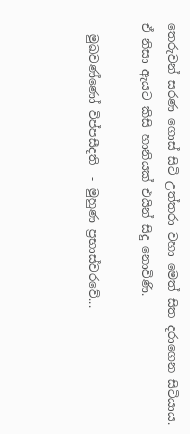තෙරුවන් සරණ ගොස් සිටි උත්තරා වහා මෙත් සිත දරාගෙන සිටියාය. ඒ නිසා ඇයට කිසි හානියක් එයින් සිදු නොවිණි.

  මුඛවණ්ණෝ විප්පසීදති  - මුහුණ ප්‍රභාස්වරවේ...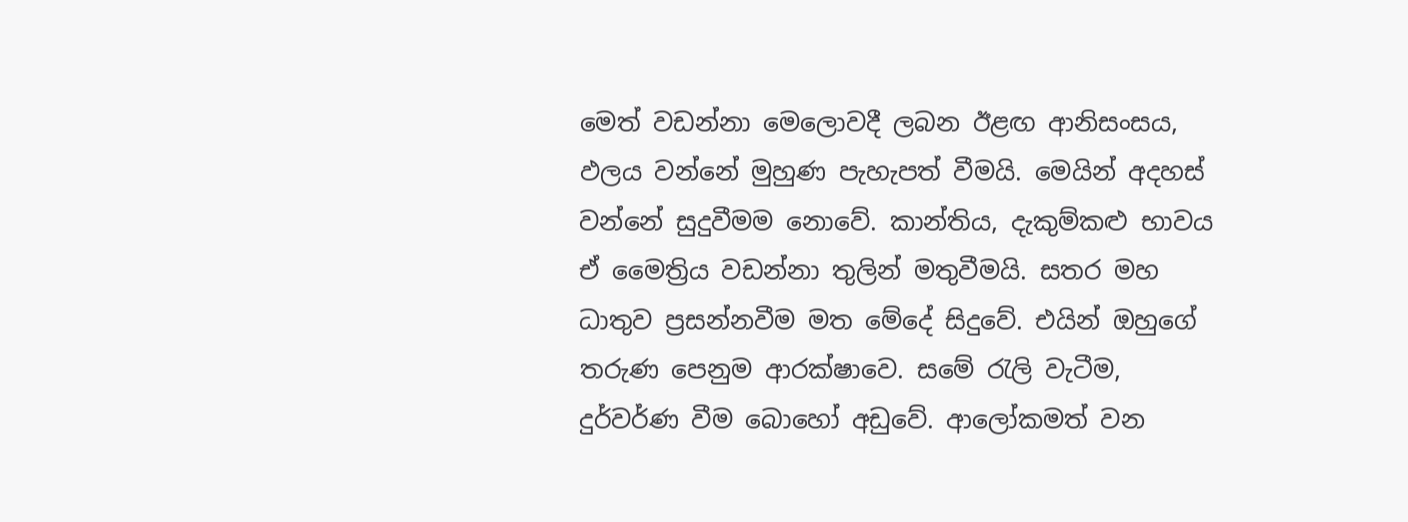මෙත් වඩන්නා මෙලොවදී ලබන ඊළඟ ආනිසංසය, ඵලය වන්නේ මුහුණ පැහැපත් වීමයි. මෙයින් අදහස් වන්නේ සුදුවීමම නොවේ. කාන්තිය, දැකුම්කළු භාවය ඒ මෛත්‍රිය වඩන්නා තුලින් මතුවීමයි. සතර මහ ධාතුව ප්‍රසන්නවීම මත මේදේ සිදුවේ. එයින් ඔහුගේ තරුණ පෙනුම ආරක්ෂාවෙ. සමේ රැලි වැටීම, දුර්වර්ණ වීම බොහෝ අඩුවේ. ආලෝකමත් වන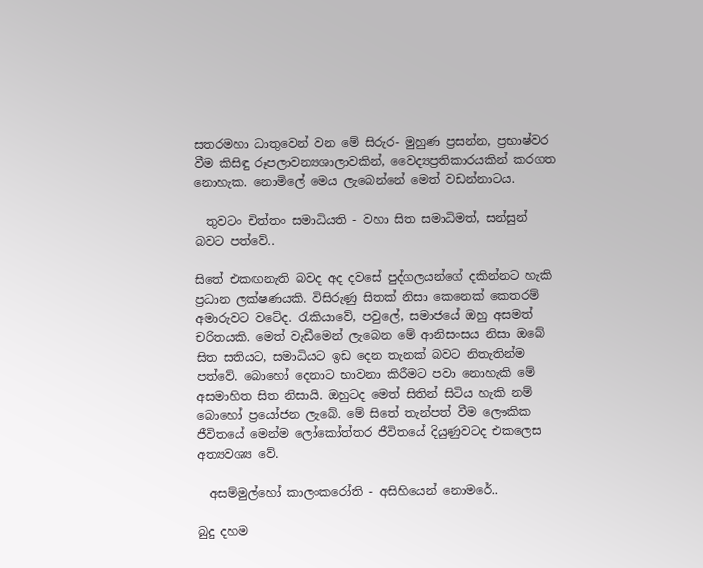සතරමහා ධාතුවෙන් වන මේ සිරුර- මුහුණ ප්‍රසන්න, ප්‍රභාෂ්වර වීම කිසිඳු රූපලාවන්‍යශාලාවකින්, වෛද්‍යප්‍රතිකාරයකින් කරගත නොහැක. නොමිලේ මෙය ලැබෙන්නේ මෙත් වඩන්නාටය.

  තුවටං චිත්තං සමාධියති - වහා සිත සමාධිමත්, සන්සුන් බවට පත්වේ..

සිතේ එකඟනැති බවද අද දවසේ පුද්ගලයන්ගේ දකින්නට හැකි ප්‍රධාන ලක්ෂණයකි. විසිරුණු සිතක් නිසා කෙනෙක් කෙතරම් අමාරුවට වටේද. රැකියාවේ, පවුලේ, සමාජයේ ඔහු අසමත් චරිතයකි. මෙත් වැඩීමෙන් ලැබෙන මේ ආනිසංසය නිසා ඔබේ සිත සතියට, සමාධියට ඉඩ දෙන තැනක් බවට නිතැතින්ම පත්වේ. බොහෝ දෙනාට භාවනා කිරීමට පවා නොහැකි මේ අසමාහිත සිත නිසායි. ඔහුටද මෙත් සිතින් සිටිය හැකි නම් බොහෝ ප්‍රයෝජන ලැබේ. මේ සිතේ තැන්පත් වීම ලෞකික ජීවිතයේ මෙන්ම ලෝකෝත්තර ජීවිතයේ දියුණුවටද එකලෙස අත්‍යවශ්‍ය වේ.

  අසම්මුල්හෝ කාලංකරෝති - අසිහියෙන් නොමරේ..

බුදු දහම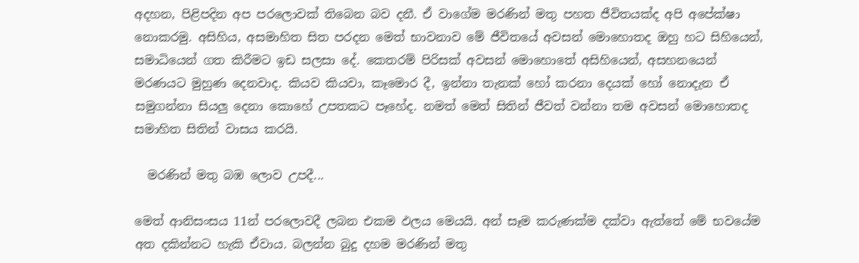අදහන, පිළිපදින අප පරලොවක් තිබෙන බව දනී. ඒ වාගේම මරණින් මතු පහත ජීවිතයක්ද අපි අපේක්ෂා නොකරමු. අසිහිය, අසමාහිත සිත පරදන මෙත් භාවනාව මේ ජීවිතයේ අවසන් මොහොතද ඔහු හට සිහියෙන්, සමාධියෙන් ගත කිරීමට ඉඩ සලසා දේ. කෙතරම් පිරිසක් අවසන් මොහොතේ අසිහියෙන්, අසහනයෙන් මරණයට මුහුණ දෙනවාද. කියව කියවා, කෑමොර දී, ඉන්නා තැනක් හෝ කරනා දෙයක් හෝ නොදැන ඒ සමුගන්නා සියලු දෙනා කොහේ උපතකට පෑහේද. නමත් මෙත් සිතින් ජීවත් වන්නා තම අවසන් මොහොතද සමාහිත සිතින් වාසය කරයි.

  මරණින් මතු බඹ ලොව උපදී...

මෙත් ආනිසංසය 11න් පරලොවදී ලබන එකම ඵලය මෙයයි. අන් සෑම කරුණක්ම දක්වා ඇත්තේ මේ භවයේම අත දකින්නට හැකි ඒවාය. බලන්න බුදු දහම මරණින් මතු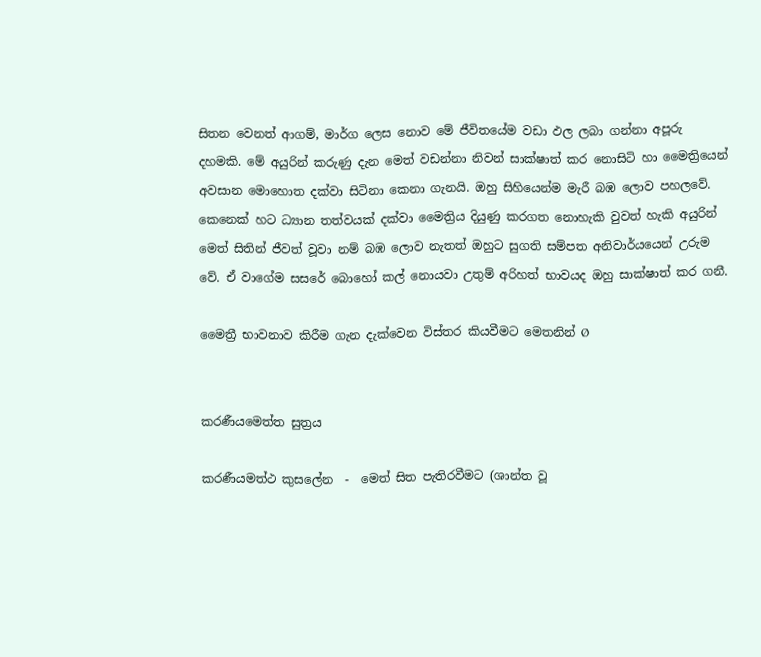සිතන වෙනත් ආගම්, මාර්ග ලෙස නොව මේ ජීවිතයේම වඩා ඵල ලබා ගන්නා අපූරු දහමකි. මේ අයුරින් කරුණු දැන මෙත් වඩන්නා නිවන් සාක්ෂාත් කර නොසිටි හා මෛත්‍රියෙන් අවසාන මොහොත දක්වා සිටිනා කෙනා ගැනයි. ඔහු සිහියෙන්ම මැරී බඹ ලොව පහලවේ. කෙනෙක් හට ධ්‍යාන තත්වයක් දක්වා මෛත්‍රිය දියුණු කරගත නොහැකි වුවත් හැකි අයුරින් මෙත් සිතින් ජීවත් වූවා නම් බඹ ලොව නැතත් ඔහුට සුගති සම්පත අනිවාර්යයෙන් උරුම වේ. ඒ වාගේම සසරේ බොහෝ කල් නොයවා උතුම් අරිහත් භාවයද ඔහු සාක්ෂාත් කර ගනී.

මෛත්‍රී භාවනාව කිරීම ගැන දැක්වෙන විස්තර කියවීමට මෙතනින් Ø


කරණීයමෙත්ත සුත්‍රය

කරණීයමත්ථ කුසලේන  -  මෙත් සිත පැතිරවීමට (ශාන්ත වූ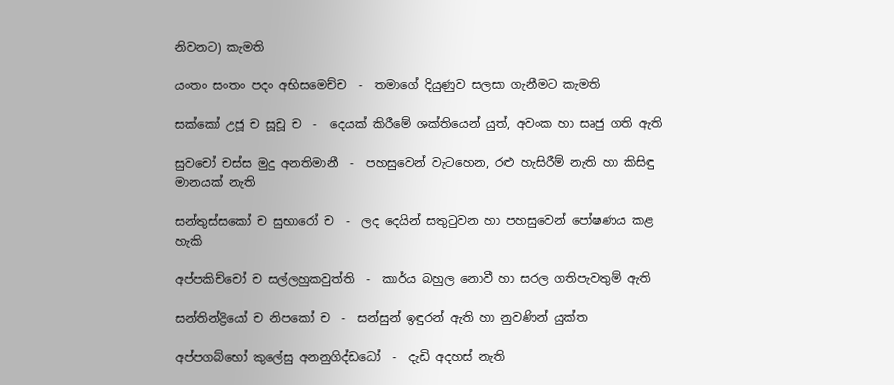නිවනට) කැමති

යංතං සංතං පදං අභිසමෙච්ච  -  තමාගේ දියුණුව සලසා ගැනීමට කැමති

සක්කෝ උජූ ච සූචූ ච  -  දෙයක් කිරීමේ ශක්තියෙන් යුත්, අවංක හා සෘජු ගති ඇති

සුවචෝ චස්ස මුදු අනතිමානී  -  පහසුවෙන් වැටහෙන, රළු හැසිරීම් නැති හා කිසිඳු මානයක් නැති

සන්තුස්සකෝ ච සුභාරෝ ච  -  ලද දෙයින් සතුටුවන හා පහසුවෙන් පෝෂණය කළ හැකි

අප්පකිච්චෝ ච සල්ලහුකවුත්ති  -  කාර්ය බහුල නොවී හා සරල ගතිපැවතුම් ඇති

සන්තින්ද්‍රියෝ ච නිපකෝ ච  -  සන්සුන් ඉඳුරන් ඇති හා නුවණින් යුක්ත

අප්පගබ්භෝ කුලේසු අනනුගිද්ඩධෝ  -  දැඩි අදහස් නැති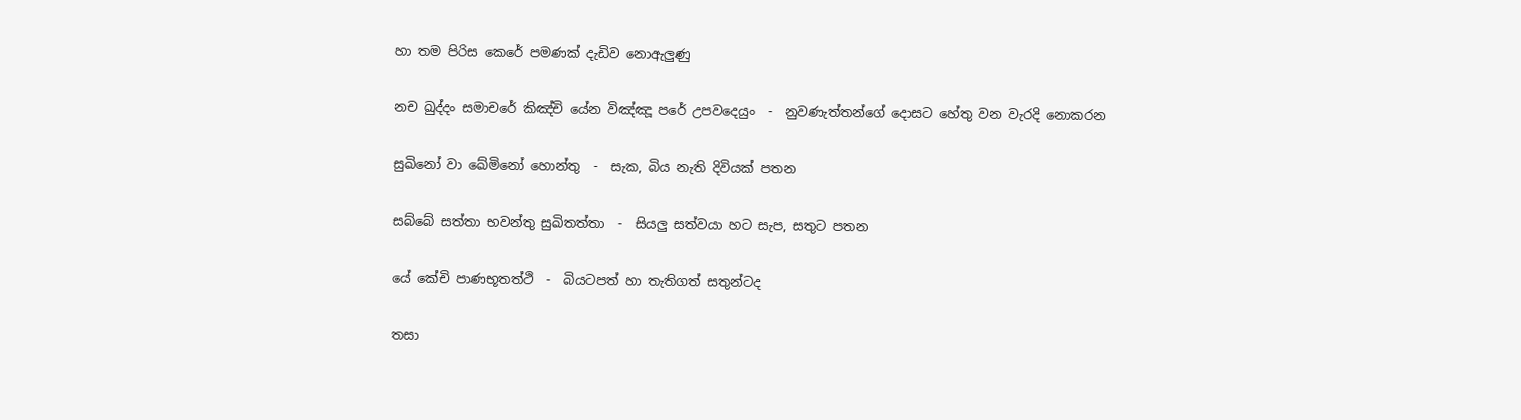හා තම පිරිස කෙරේ පමණක් දැඩිව නොඇලුණු

නච ඛුද්දං සමාචරේ කිඤ්චි යේන විඤ්ඤූ පරේ උපවදෙයුං  -  නුවණැත්තන්ගේ දොසට හේතු වන වැරදි නොකරන

සුඛිනෝ වා ඛේමිනෝ හොන්තු  -  සැක, බිය නැති දිවියක් පතන

සබ්බේ සත්තා භවන්තු සුඛිතත්තා  -  සියලු සත්වයා හට සැප, සතුට පතන

යේ කේචි පාණභූතත්ථි  -  බියටපත් හා තැතිගත් සතුන්ටද

තසා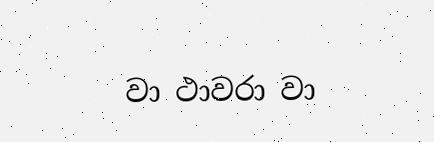වා ථාවරා වා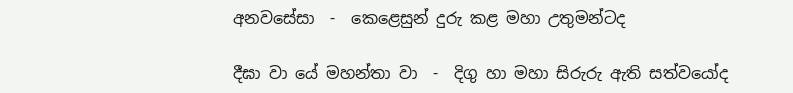අනවසේසා  -  කෙළෙසුන් දුරු කළ මහා උතුමන්ටද

දීඝා වා යේ මහන්තා වා  -  දිගු හා මහා සිරුරු ඇති සත්වයෝද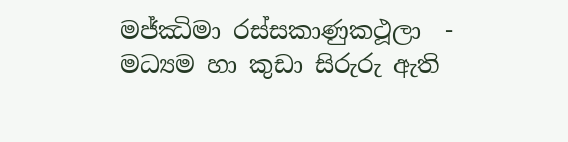මජ්ඣිමා රස්සකාණුකථූලා  -  මධ්‍යම හා කුඩා සිරුරු ඇති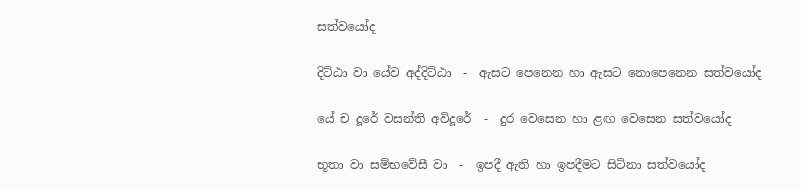සත්වයෝද

දිට්ඨා වා යේව අද්දිට්ඨා  -  ඇසට පෙනෙන හා ඇසට නොපෙනෙන සත්වයෝද

යේ ච දූරේ වසන්ති අවිදූරේ  -  දුර වෙසෙන හා ළඟ වෙසෙන සත්වයෝද

භූතා වා සම්භවේසී වා  -  ඉපදී ඇති හා ඉපදීමට සිටිනා සත්වයෝද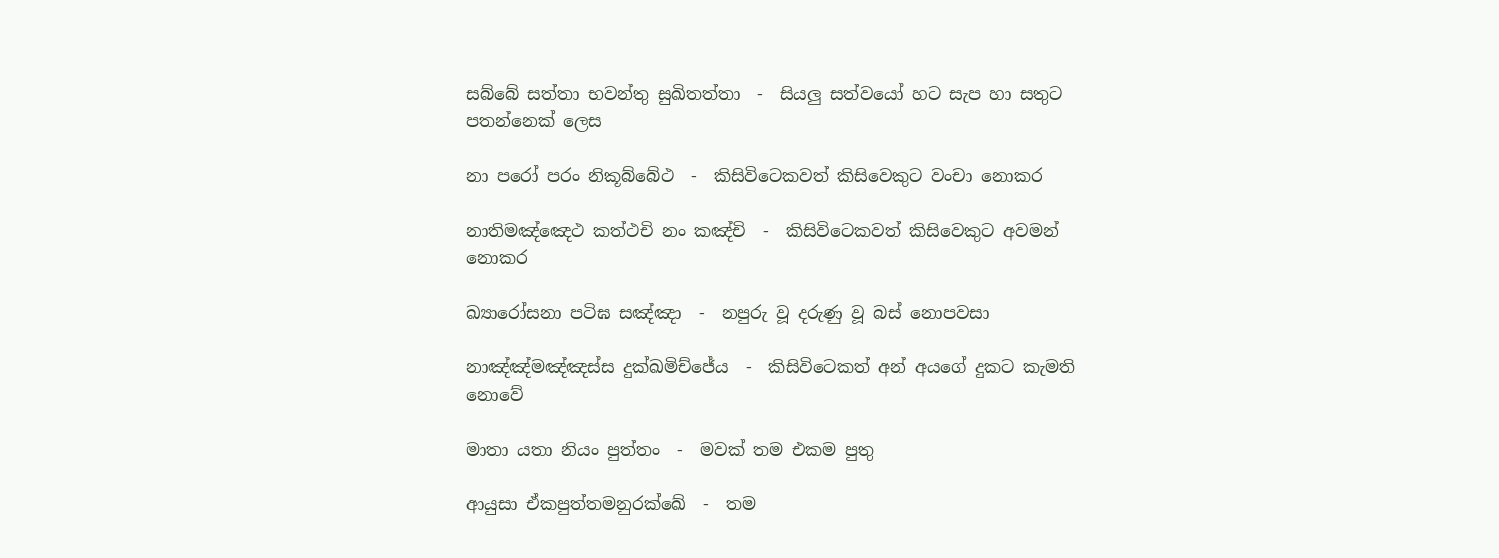සබ්බේ සත්තා භවන්තු සුඛිතත්තා  -  සියලු සත්වයෝ හට සැප හා සතුට පතන්නෙක් ලෙස

නා පරෝ පරං නිකූබ්බේථ  -  කිසිවිටෙකවත් කිසිවෙකුට වංචා නොකර

නාතිමඤ්ඤෙථ කත්ථචි නං කඤ්චි  -  කිසිවිටෙකවත් කිසිවෙකුට අවමන් නොකර

ඛ්‍යාරෝසනා පටිඝ සඤ්ඤා  -  නපුරු වූ දරුණු වූ බස් නොපවසා

නාඤ්ඤ්මඤ්ඤස්ස දුක්ඛමිච්ජේය  -  කිසිවිටෙකත් අන් අයගේ දුකට කැමති නොවේ

මාතා යතා නියං පුත්තං  -  මවක් තම එකම පුතු

ආයුසා ඒකපුත්තමනුරක්ඛේ  -  තම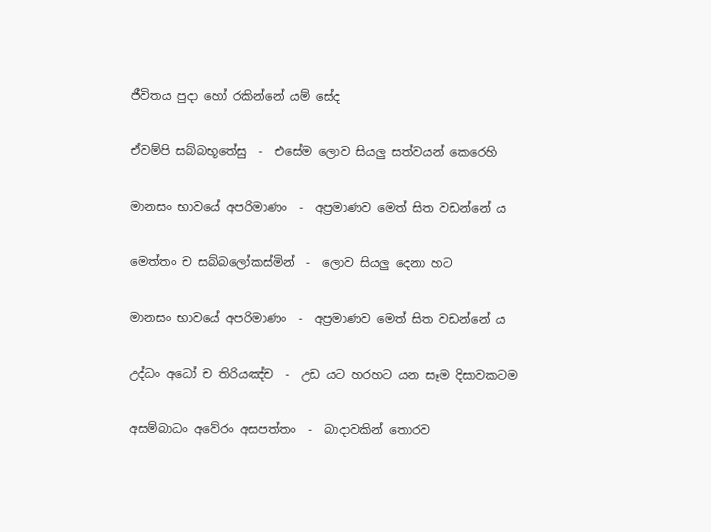ජීවිතය පුදා හෝ රකින්නේ යම් සේද

ඒවම්පි සබ්බභූතේසු  -  එසේම ලොව සියලු සත්වයන් කෙරෙහි

මානසං භාවයේ අපරිමාණං  -  අප්‍රමාණව මෙත් සිත වඩන්නේ ය

මෙත්තං ච සබ්බලෝකස්මින්  -  ලොව සියලු දෙනා හට

මානසං භාවයේ අපරිමාණං  -  අප්‍රමාණව මෙත් සිත වඩන්නේ ය

උද්ධං අධෝ ච තිරියඤ්ච  -  උඩ යට හරහට යන සෑම දිසාවකටම

අසම්බාධං අවේරං අසපත්තං  -  බාදාවකින් තොරව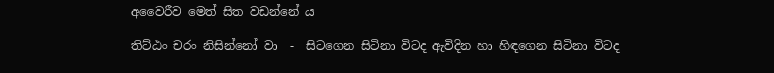අවෛරීව මෙත් සිත වඩන්නේ ය

තිට්ඨං චරං නිසින්නෝ වා  -  සිටගෙන සිටිනා විටද ඇවිදින හා හිඳගෙන සිටිනා විටද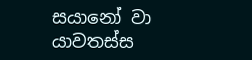සයානෝ වා යාවතස්ස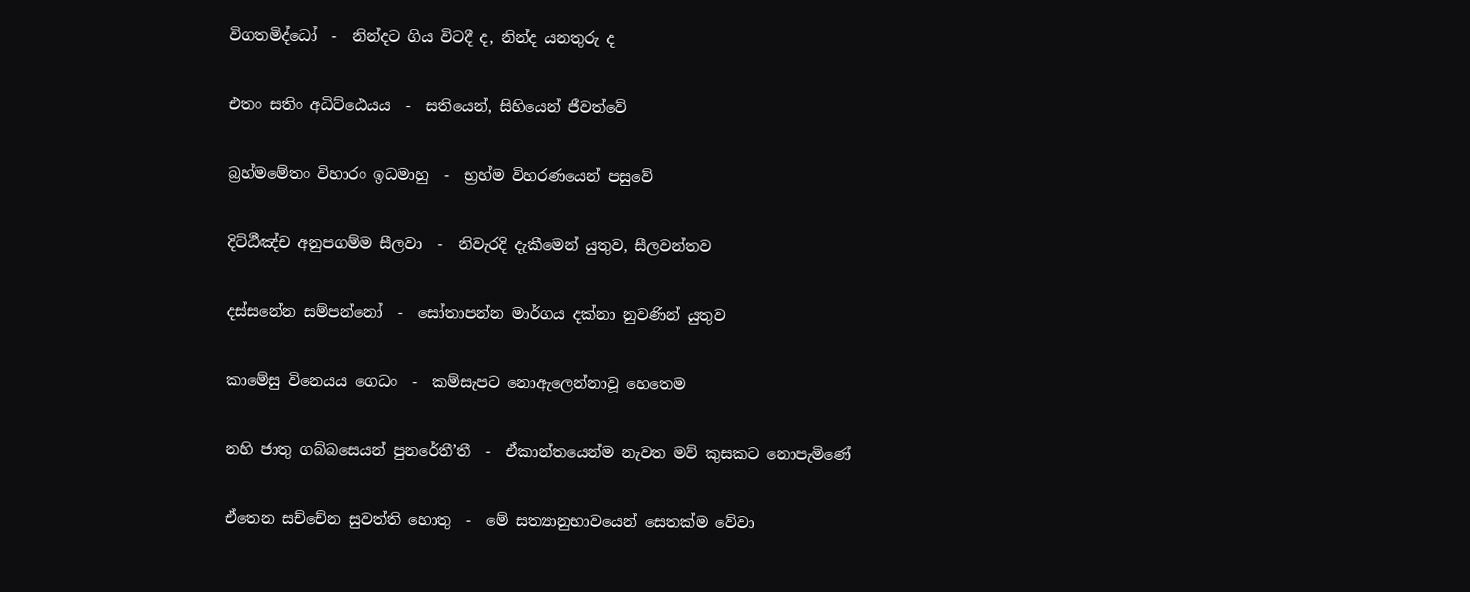විගතමිද්ධෝ  -  නින්දට ගිය විටදී ද, නින්ද යනතුරු ද

එතං සතිං අධිට්ඨෙයය  -  සතියෙන්, සිහියෙන් ජීවත්වේ

බ්‍රහ්මමේතං විහාරං ඉධමාහු  -  භ්‍රහ්ම විහරණයෙන් පසුවේ

දිට්ඨීඤ්ච අනුපගම්ම සීලවා  -  නිවැරදි දැකීමෙන් යුතුව, සීලවන්තව

දස්සනේන සම්පන්නෝ  -  සෝතාපන්න මාර්ගය දක්නා නුවණින් යුතුව

කාමේසු විනෙයය ගෙධං  -  කම්සැපට නොඇලෙන්නාවූ හෙතෙම

නහි ජාතු ගබ්බසෙයන් පුනරේතී’තී  -  ඒකාන්තයෙන්ම නැවත මව් කුසකට නොපැමිණේ

ඒතෙන සච්චේන සුවත්ති හොතු  -  මේ සත්‍යානුභාවයෙන් සෙතක්ම වේවා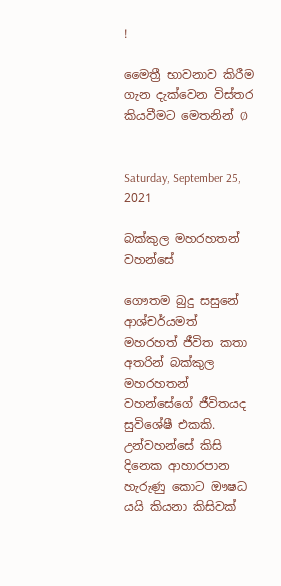!

මෛත්‍රී භාවනාව කිරීම ගැන දැක්වෙන විස්තර කියවීමට මෙතනින් Ø


Saturday, September 25, 2021

බක්කුල මහරහතන් වහන්සේ

ගෞතම බුදු සසුනේ ආශ්චර්යමත් මහරහත් ජීවිත කතා අතරින් බක්කුල මහරහතන් වහන්සේගේ ජීවිතයද සුවිශේෂී එකකි. උන්වහන්සේ කිසි දිනෙක ආහාරපාන හැරුණු කොට ඖෂධ යයි කියනා කිසිවක්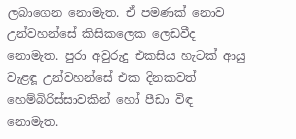ලබාගෙන නොමැත. ඒ පමණක් නොව උන්වහන්සේ කිසිකලෙක ලෙඩවීද නොමැත. පුරා අවුරුදු එකසිය හැටක් ආයු වැළඳූ උන්වහන්සේ එක දිනකවත් හෙම්බිරිස්සාවකින් හෝ පීඩා විඳ නොමැත.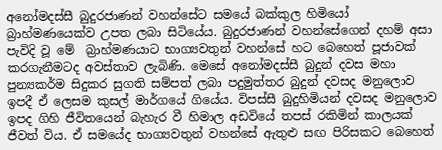අනෝමදස්සී බුදුරජාණන් වහන්සේට සමයේ බක්කුල හිමියෝ බ්‍රාහ්මණයෙක්ව උපත ලබා සිටියේය. බුදුරජාණන් වහන්සේගෙන් දහම් අසා පැවිදි වූ මේ  බ්‍රාහ්මණයාට භාග්‍යවතුන් වහන්සේ හට බෙහෙත් පූජාවක් කරගැනීමටද අවස්තාව ලැබිණි. මෙසේ අනෝමදස්සී බුදුන් දවස මහා පුන්‍යකර්ම සිදුකර සුගති සම්පත් ලබා පදුමුත්තර බුදුන් දවසද මනුලොව ඉපදී ඒ ලෙසම කුසල් මාර්ගයේ ගියේය. විපස්සී බුදුහිමියන් දවසද මනුලොව ඉපද ගිහි ජීවිතයෙන් බැහැර වී හිමාල අඩවියේ තපස් රකිමින් කාලයක් ජීවත් විය. ඒ සමයේද භාග්‍යවතුන් වහන්සේ ඇතුළු සඟ පිරිසකට බෙහෙත්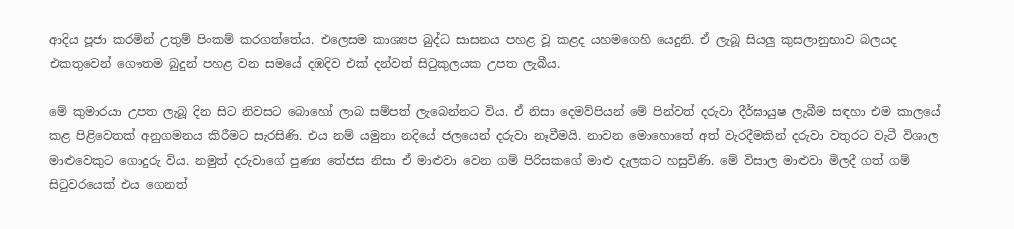ආදිය පූජා කරමින් උතුම් පිංකම් කරගත්තේය. එලෙසම කාශ්‍යප බුද්ධ සාසනය පහළ වූ කළද යහමගෙහි යෙදුනි. ඒ ලැබූ සියලු කුසලානුභාව බලයද එකතුවෙන් ගෞතම බුදුන් පහළ වන සමයේ දඹදිව එක් දන්වත් සිටුකුලයක උපත ලැබීය.

මේ කුමාරයා උපත ලැබූ දින සිට නිවසට බොහෝ ලාබ සම්පත් ලැබෙන්නට විය. ඒ නිසා දෙමව්පියන් මේ පින්වත් දරුවා දීර්ඝායුෂ ලැබීම සඳහා එම කාලයේ කළ පිළිවෙතක් අනුගමනය කිරීමට සැරසිණි. එය නම් යමුනා නදියේ ජලයෙන් දරුවා නෑවීමයි. නාවන මොහොතේ අත් වැරදීමකින් දරුවා වතුරට වැටී විශාල මාළුවෙකුට ගොදුරු විය. නමුත් දරුවාගේ පුණ්‍ය තේජස නිසා ඒ මාළුවා වෙන ගම් පිරිසකගේ මාළු දැලකට හසුවිණි. මේ විසාල මාළුවා මිලදී ගත් ගම් සිටුවරයෙක් එය ගෙනත්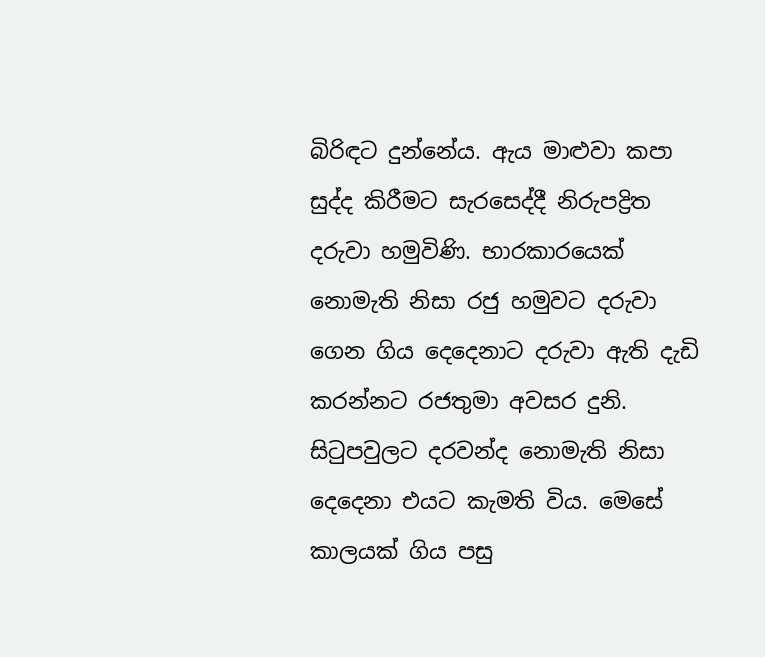බිරිඳට දුන්නේය. ඇය මාළුවා කපා සුද්ද කිරීමට සැරසෙද්දී නිරුපද්‍රිත දරුවා හමුවිණි. භාරකාරයෙක් නොමැති නිසා රජු හමුවට දරුවා ගෙන ගිය දෙදෙනාට දරුවා ඇති දැඩි කරන්නට රජතුමා අවසර දුනි. සිටුපවුලට දරවන්ද නොමැති නිසා දෙදෙනා එයට කැමති විය. මෙසේ කාලයක් ගිය පසු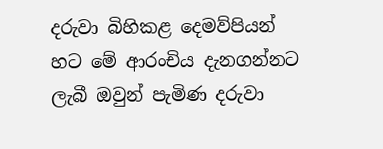දරුවා බිහිකළ දෙමව්පියන් හට මේ ආරංචිය දැනගන්නට ලැබී ඔවුන් පැමිණ දරුවා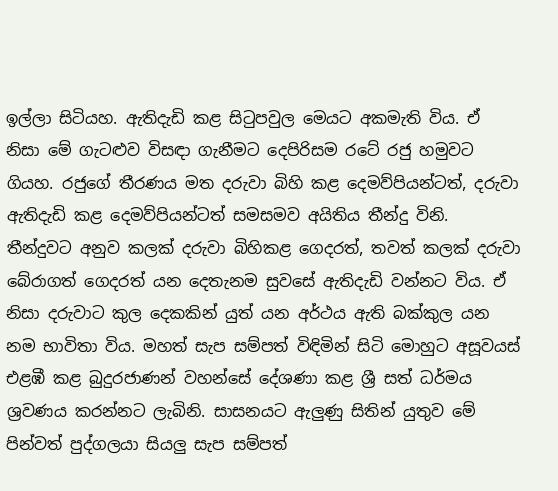ඉල්ලා සිටියහ. ඇතිදැඩි කළ සිටුපවුල මෙයට අකමැති විය. ඒ නිසා මේ ගැටළුව විසඳා ගැනීමට දෙපිරිසම රටේ රජු හමුවට ගියහ. රජුගේ තීරණය මත දරුවා බිහි කළ දෙමව්පියන්ටත්, දරුවා ඇතිදැඩි කළ දෙමව්පියන්ටත් සමසමව අයිතිය තීන්දු විනි. තීන්දුවට අනුව කලක් දරුවා බිහිකළ ගෙදරත්, තවත් කලක් දරුවා බේරාගත් ගෙදරත් යන දෙතැනම සුවසේ ඇතිදැඩි වන්නට විය. ඒ නිසා දරුවාට කුල දෙකකින් යුත් යන අර්ථය ඇති බක්කුල යන නම භාවිතා විය. මහත් සැප සම්පත් විඳිමින් සිටි මොහුට අසූවයස් එළඹී කළ බුදුරජාණන් වහන්සේ දේශණා කළ ශ්‍රී සත් ධර්මය ශ්‍රවණය කරන්නට ලැබිනි. සාසනයට ඇලුණු සිතින් යුතුව මේ පින්වත් පුද්ගලයා සියලු සැප සම්පත්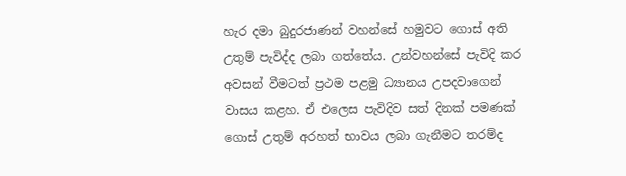හැර දමා බුදුරජාණන් වහන්සේ හමුවට ගොස් අති උතුම් පැවිද්ද ලබා ගත්තේය. උන්වහන්සේ පැවිදි කර අවසන් වීමටත් ප්‍රථම පළමු ධ්‍යානය උපදවාගෙන් වාසය කළහ. ඒ එලෙස පැවිදිව සත් දිනක් පමණක් ගොස් උතුම් අරහත් භාවය ලබා ගැනීමට තරම්ද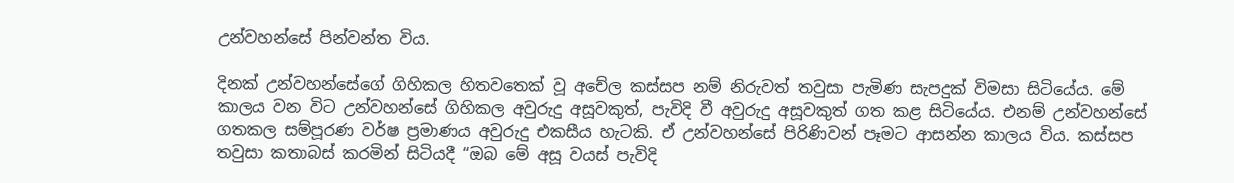උන්වහන්සේ පින්වන්ත විය.

දිනක් උන්වහන්සේගේ ගිහිකල හිතවතෙක් වූ අචේල කස්සප නම් නිරුවත් තවුසා පැමිණ සැපදුක් විමසා සිටියේය. මේ කාලය වන විට උන්වහන්සේ ගිහිකල අවුරුදු අසූවකුත්, පැවිදි වී අවුරුදු අසූවකුත් ගත කළ සිටියේය. එනම් උන්වහන්සේ ගතකල සම්පූරණ වර්ෂ ප්‍රමාණය අවුරුදු එකසීය හැටකි. ඒ උන්වහන්සේ පිරිණිවන් පෑමට ආසන්න කාලය විය. කස්සප තවුසා කතාබස් කරමින් සිටියදී “ඔබ මේ අසූ වයස් පැවිදි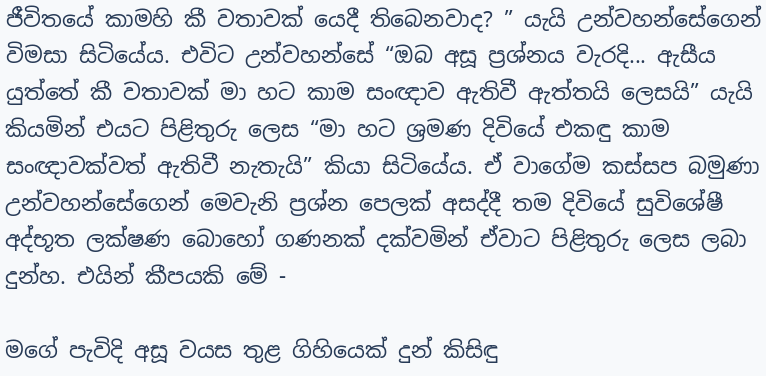ජීවිතයේ කාමහි කී වතාවක් යෙදී තිබෙනවාද? ” යැයි උන්වහන්සේගෙන් විමසා සිටියේය. එවිට උන්වහන්සේ “ඔබ අසූ ප්‍රශ්නය වැරදි... ඇසීය යුත්තේ කී වතාවක් මා හට කාම සංඥාව ඇතිවී ඇත්තයි ලෙසයි” යැයි කියමින් එයට පිළිතුරු ලෙස “මා හට ශ්‍රමණ දිවියේ එකඳු කාම සංඥාවක්වත් ඇතිවී නැතැයි” කියා සිටියේය. ඒ වාගේම කස්සප බමුණා උන්වහන්සේගෙන් මෙවැනි ප්‍රශ්න පෙලක් අසද්දී තම දිවියේ සුවිශේෂී අද්භූත ලක්ෂණ බොහෝ ගණනක් දක්වමින් ඒවාට පිළිතුරු ලෙස ලබා දුන්හ. එයින් කීපයකි මේ -

මගේ පැවිදි අසූ වයස තුළ ගිහියෙක් දුන් කිසිඳු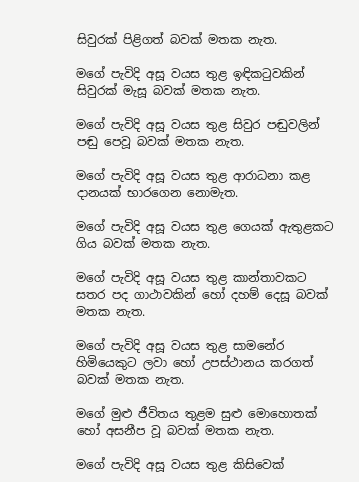සිවුරක් පිළිගත් බවක් මතක නැත.

මගේ පැවිදි අසූ වයස තුළ ඉඳිකටුවකින් සිවුරක් මැසූ බවක් මතක නැත.

මගේ පැවිදි අසූ වයස තුළ සිවුර පඬුවලින් පඬු පෙවූ බවක් මතක නැත.

මගේ පැවිදි අසූ වයස තුළ ආරාධනා කළ දානයක් භාරගෙන නොමැත.

මගේ පැවිදි අසූ වයස තුළ ගෙයක් ඇතුළකට ගිය බවක් මතක නැත.

මගේ පැවිදි අසූ වයස තුළ කාන්තාවකට සතර පද ගාථාවකින් හෝ දහම් දෙසූ බවක් මතක නැත.

මගේ පැවිදි අසූ වයස තුළ සාමනේර හිමියෙකුට ලවා හෝ උපස්ථානය කරගත් බවක් මතක නැත.

මගේ මුළු ජීවිතය තුළම සුළු මොහොතක් හෝ අසනීප වූ බවක් මතක නැත.

මගේ පැවිදි අසූ වයස තුළ කිසිවෙක්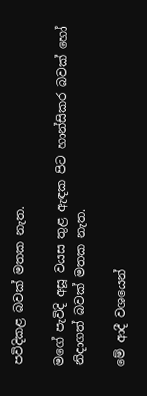පවිදිකළ බවක් මතක නැත.

මගේ පැවිදි අසූ වයස තුළ ඇඳක පිට හාන්සිකර බවක් හෝ නිදාගත් බවක් මතක නැත.

මේ ආදී වශයෙන්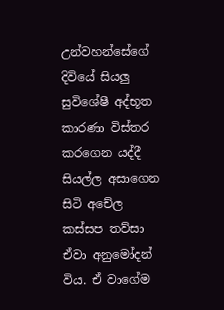උන්වහන්සේගේ දිවියේ සියලු සුවිශේෂී අද්භූත කාරණා විස්තර කරගෙන යද්දී සියල්ල අසාගෙන සිටි අචේල කස්සප තව්සා ඒවා අනුමෝදන් විය. ඒ වාගේම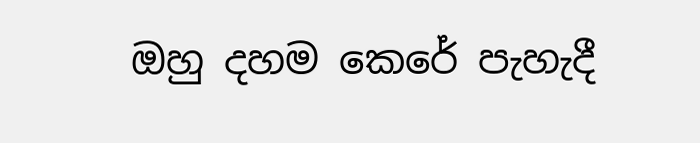ඔහු දහම කෙරේ පැහැදී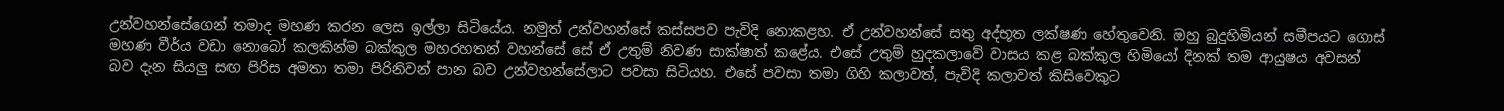උන්වහන්සේගෙන් තමාද මහණ කරන ලෙස ඉල්ලා සිටියේය. නමුත් උන්වහන්සේ කස්සපව පැවිදි නොකළහ. ඒ උන්වහන්සේ සතු අද්භූත ලක්ෂණ හේතුවෙනි. ඔහු බුදුහිමියන් සමීපයට ගොස් මහණ වීර්ය වඩා නොබෝ කලකින්ම බක්කුල මහරහතන් වහන්සේ සේ ඒ උතුම් නිවණ සාක්ෂාත් කළේය. එසේ උතුම් හුදකලාවේ වාසය කළ බක්කුල හිමියෝ දිනක් තම ආයුෂය අවසන් බව දැන සියලු සඟ පිරිස අමතා තමා පිරිනිවන් පාන බව උන්වහන්සේලාට පවසා සිටියහ. එසේ පවසා තමා ගිහි කලාවත්, පැවිදි කලාවත් කිසිවෙකුට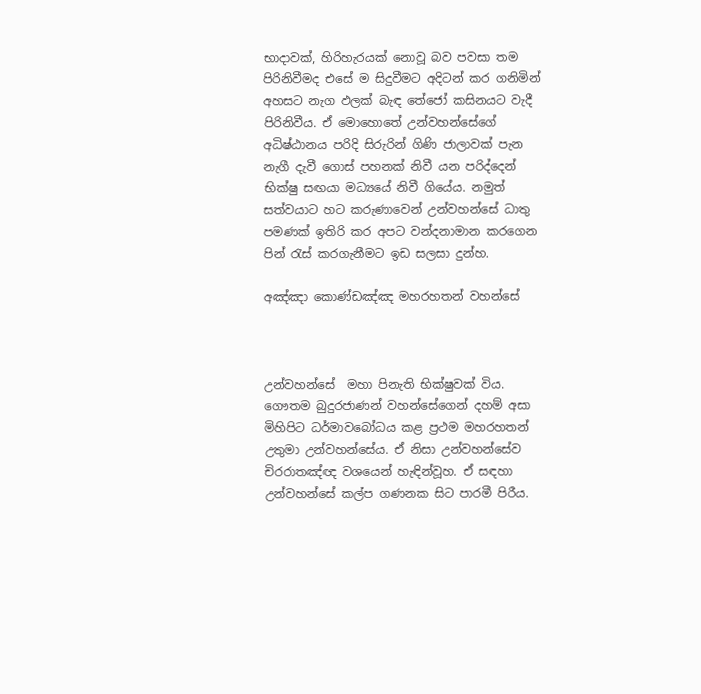භාදාවක්, හිරිහැරයක් නොවූ බව පවසා තම පිරිනිවීමද එසේ ම සිදුවීමට අදිටන් කර ගනිමින් අහසට නැග ඵලක් බැඳ තේජෝ කසිනයට වැදී පිරිනිවීය. ඒ මොහොතේ උන්වහන්සේගේ අධිෂ්ඨානය පරිදි සිරුරින් ගිණි ජාලාවක් පැන නැගී දැවී ගොස් පහනක් නිවී යන පරිද්දෙන් භික්ෂු සඟයා මධ්‍යයේ නිවී ගියේය. නමුත් සත්වයාට හට කරුණාවෙන් උන්වහන්සේ ධාතු පමණක් ඉතිරි කර අපට වන්දනාමාන කරගෙන පින් රැස් කරගැනීමට ඉඩ සලසා දුන්හ.

අඤ්ඤා කොණ්ඩඤ්ඤ මහරහතන් වහන්සේ



උන්වහන්සේ  මහා පිනැති භික්ෂුවක් විය. ගෞතම බුදුරජාණන් වහන්සේගෙන් දහම් අසා මිහිපිට ධර්මාවබෝධය කළ ප්‍රථම මහරහතන් උතුමා උන්වහන්සේය. ඒ නිසා උන්වහන්සේව චිරරාතඤ්ඥ වශයෙන් හැඳින්වූහ. ඒ සඳහා උන්වහන්සේ කල්ප ගණනක සිට පාරමී පිරීය.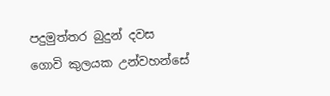පදුමුත්තර බුදුන් දවස ගොවි කුලයක උන්වහන්සේ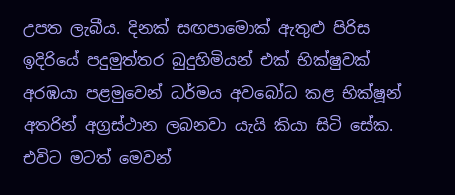උපත ලැබීය. දිනක් සඟපාමොක් ඇතුළු පිරිස ඉදිරියේ පදුමුත්තර බුදුහිමියන් එක් භික්ෂුවක් අරඹයා පළමුවෙන් ධර්මය අවබෝධ කළ භික්ෂූන් අතරින් අග්‍රස්ථාන ලබනවා යැයි කියා සිටි සේක. එවිට මටත් මෙවන්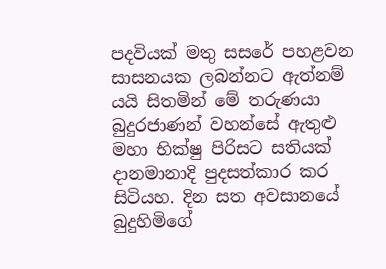පදවියක් මතු සසරේ පහළවන සාසනයක ලබන්නට ඇත්නම් යයි සිතමින් මේ තරුණයා බුදුරජාණන් වහන්සේ ඇතුළු මහා භික්ෂු පිරිසට සතියක් දානමානාදි පුදසත්කාර කර සිටියහ. දින සත අවසානයේ බුදුහිමිගේ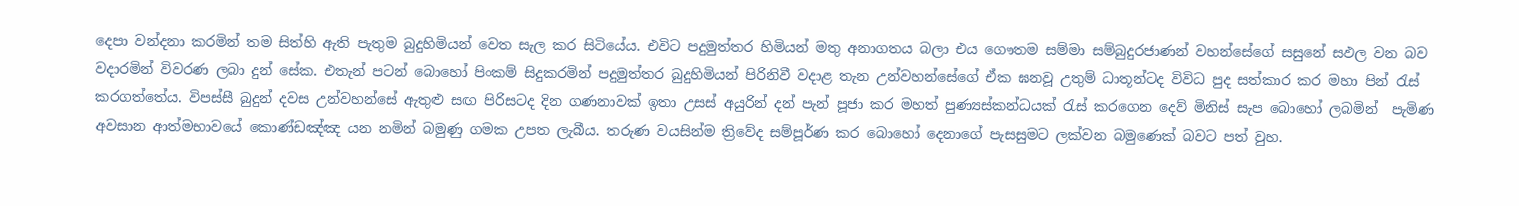දෙපා වන්දනා කරමින් තම සිත්හි ඇති පැතුම බුදුහිමියන් වෙත සැල කර සිටියේය. එවිට පදුමුත්තර හිමියන් මතු අනාගතය බලා එය ගෞතම සම්මා සම්බුදුරජාණන් වහන්සේගේ සසුනේ සඵල වන බව වදාරමින් විවරණ ලබා දුන් සේක. එතැන් පටන් බොහෝ පිංකම් සිදුකරමින් පදුමුත්තර බුදුහිමියන් පිරිනිවී වදාළ තැන උන්වහන්සේගේ ඒක ඝනවූ උතුම් ධාතූන්ටද විවිධ පුද සත්කාර කර මහා පින් රැස් කරගත්තේය. විපස්සී බුදුන් දවස උන්වහන්සේ ඇතුළු සඟ පිරිසටද දින ගණනාවක් ඉතා උසස් අයුරින් දන් පැන් පූජා කර මහත් පුණ්‍යස්කන්ධයක් රැස් කරගෙන දෙව් මිනිස් සැප බොහෝ ලබමින්  පැමිණ අවසාන ආත්මභාවයේ කොණ්ඩඤ්ඤ යන නමින් බමුණු ගමක උපත ලැබීය. තරුණ වයසින්ම ත්‍රිවේද සම්පූර්ණ කර බොහෝ දෙනාගේ පැසසුමට ලක්වන බමුණෙක් බවට පත් වුහ.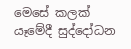මෙසේ කලක් යෑමේදී සුද්දෝධන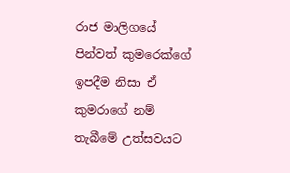රාජ මාලිගයේ පින්වත් කුමරෙක්ගේ ඉපදීම නිසා ඒ කුමරාගේ නම් තැබීමේ උත්සවයට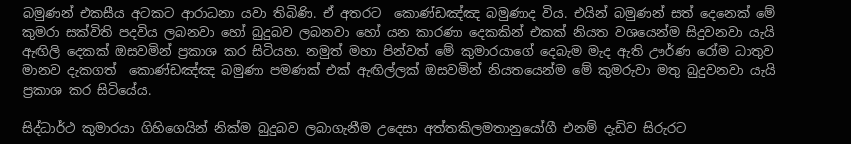බමුණන් එකසීය අටකට ආරාධනා යවා තිබිණි. ඒ අතරට  කොණ්ඩඤ්ඤ බමුණාද විය. එයින් බමුණන් සත් දෙනෙක් මේ කුමරා සක්විති පදවිය ලබනවා හෝ බුදුබව ලබනවා හෝ යන කාරණා දෙකකින් එකක් නියත වශයෙන්ම සිදුවනවා යැයි ඇඟිලි දෙකක් ඔසවමින් ප්‍රකාශ කර සිටියහ. නමුත් මහා පින්වත් මේ කුමාරයාගේ දෙබැම මැද ඇති ඌර්ණ රෝම ධාතුව මානව දැකගත්  කොණ්ඩඤ්ඤ බමුණා පමණක් එක් ඇඟිල්ලක් ඔසවමින් නියතයෙන්ම මේ කුමරුවා මතු බුදුවනවා යැයි ප්‍රකාශ කර සිටියේය.

සිද්ධාර්ථ කුමාරයා ගිහිගෙයින් නික්ම බුදුබව ලබාගැනීම උදෙසා අත්තකිලමතානුයෝගී එනම් දැඩිව සිරුරට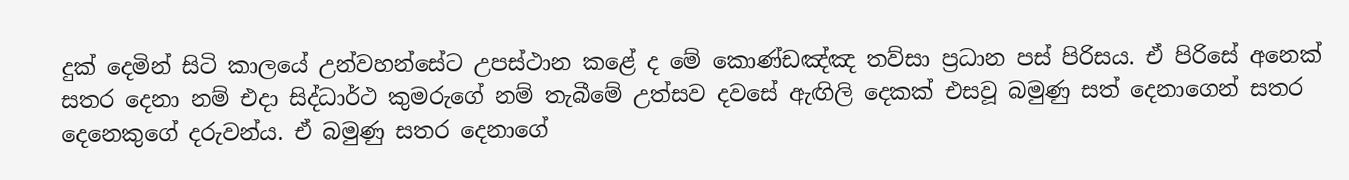දුක් දෙමින් සිටි කාලයේ උන්වහන්සේට උපස්ථාන කළේ ද මේ කොණ්ඩඤ්ඤ තව්සා ප්‍රධාන පස් පිරිසය. ඒ පිරිසේ අනෙක් සතර දෙනා නම් එදා සිද්ධාර්ථ කුමරුගේ නම් තැබීමේ උත්සව දවසේ ඇඟිලි දෙකක් එසවූ බමුණු සත් දෙනාගෙන් සතර දෙනෙකුගේ දරුවන්ය. ඒ බමුණු සතර දෙනාගේ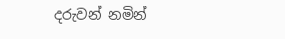දරුවන් නමින්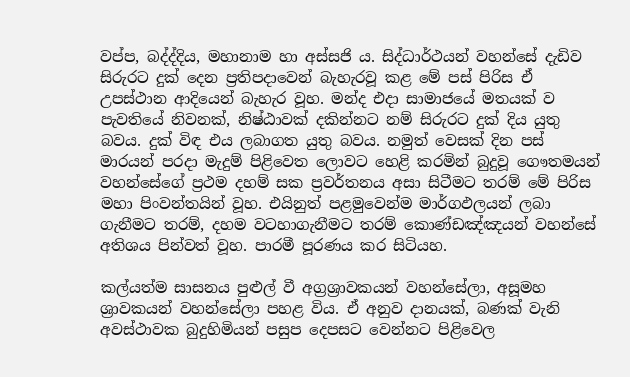වප්ප, බද්ද්දිය, මහානාම හා අස්සජි ය. සිද්ධාර්ථයන් වහන්සේ දැඩිව සිරුරට දුක් දෙන ප්‍රතිපදාවෙන් බැහැරවූ කළ මේ පස් පිරිස ඒ උපස්ථාන ආදියෙන් බැහැර වූහ. මන්ද එදා සාමාජයේ මතයක් ව පැවතියේ නිවනක්, නිෂ්ඨාවක් දකින්නට නම් සිරුරට දුක් දිය යුතු බවය. දුක් විඳ එය ලබාගත යුතු බවය. නමුත් වෙසක් දින පස් මාරයන් පරදා මැදුම් පිළිවෙත ලොවට හෙළි කරමින් බුදුවූ ගෞතමයන් වහන්සේගේ ප්‍රථම දහම් සක ප්‍රවර්තනය අසා සිටීමට තරම් මේ පිරිස මහා පිංවන්තයින් වූහ. එයිනුත් පළමුවෙන්ම මාර්ගඵලයන් ලබා ගැනීමට තරම්, දහම වටහාගැනීමට තරම් කොණ්ඩඤ්ඤයන් වහන්සේ අතිශය පින්වත් වූහ. පාරමී පූරණය කර සිටියහ.

කල්යත්ම සාසනය පුළුල් වී අග්‍රශ්‍රාවකයන් වහන්සේලා, අසූමහ ශ්‍රාවකයන් වහන්සේලා පහළ විය. ඒ අනුව දානයක්, බණක් වැනි අවස්ථාවක බුදුහිමියන් පසුප දෙපසට වෙන්නට පිළිවෙල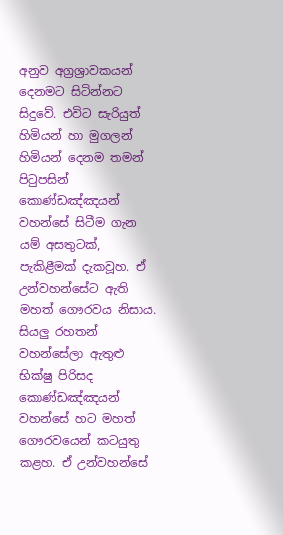අනුව අග්‍රශ්‍රාවකයන් දෙනමට සිටින්නට සිදුවේ. එවිට සැරියුත් හිමියන් හා මුගලන් හිමියන් දෙනම තමන් පිටුපසින් කොණ්ඩඤ්ඤයන් වහන්සේ සිටීම ගැන යම් අසතුටක්, පැකිළීමක් දැකවූහ. ඒ උන්වහන්සේට ඇති මහත් ගෞරවය නිසාය. සියලු රහතන් වහන්සේලා ඇතුළු භික්ෂු පිරිසද කොණ්ඩඤ්ඤයන් වහන්සේ හට මහත් ගෞරවයෙන් කටයුතු කළහ. ඒ උන්වහන්සේ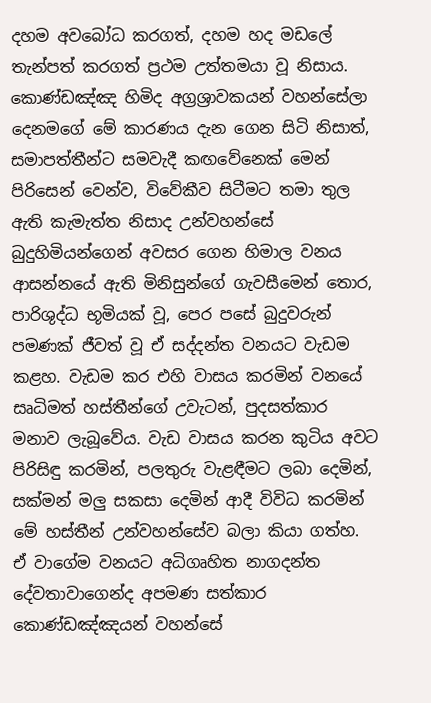දහම අවබෝධ කරගත්, දහම හද මඩලේ තැන්පත් කරගත් ප්‍රථම උත්තමයා වූ නිසාය. කොණ්ඩඤ්ඤ හිමිද අග්‍රශ්‍රාවකයන් වහන්සේලා දෙනමගේ මේ කාරණය දැන ගෙන සිටි නිසාත්, සමාපත්තීන්ට සමවැදී කඟවේනෙක් මෙන් පිරිසෙන් වෙන්ව, විවේකීව සිටීමට තමා තුල ඇති කැමැත්ත නිසාද උන්වහන්සේ බුදුහිමියන්ගෙන් අවසර ගෙන හිමාල වනය ආසන්නයේ ඇති මිනිසුන්ගේ ගැවසීමෙන් තොර, පාරිශුද්ධ භූමියක් වූ, පෙර පසේ බුදුවරුන් පමණක් ජීවත් වූ ඒ සද්දන්ත වනයට වැඩම කළහ. වැඩම කර එහි වාසය කරමින් වනයේ සෘධිමත් හස්තීන්ගේ උවැටන්, පුදසත්කාර මනාව ලැබූවේය. වැඩ වාසය කරන කුටිය අවට පිරිසිඳු කරමින්, පලතුරු වැළඳීමට ලබා දෙමින්, සක්මන් මලු සකසා දෙමින් ආදී විවිධ කරමින් මේ හස්තීන් උන්වහන්සේව බලා කියා ගත්හ. ඒ වාගේම වනයට අධිගෘහිත නාගදන්ත දේවතාවාගෙන්ද අපමණ සත්කාර කොණ්ඩඤ්ඤයන් වහන්සේ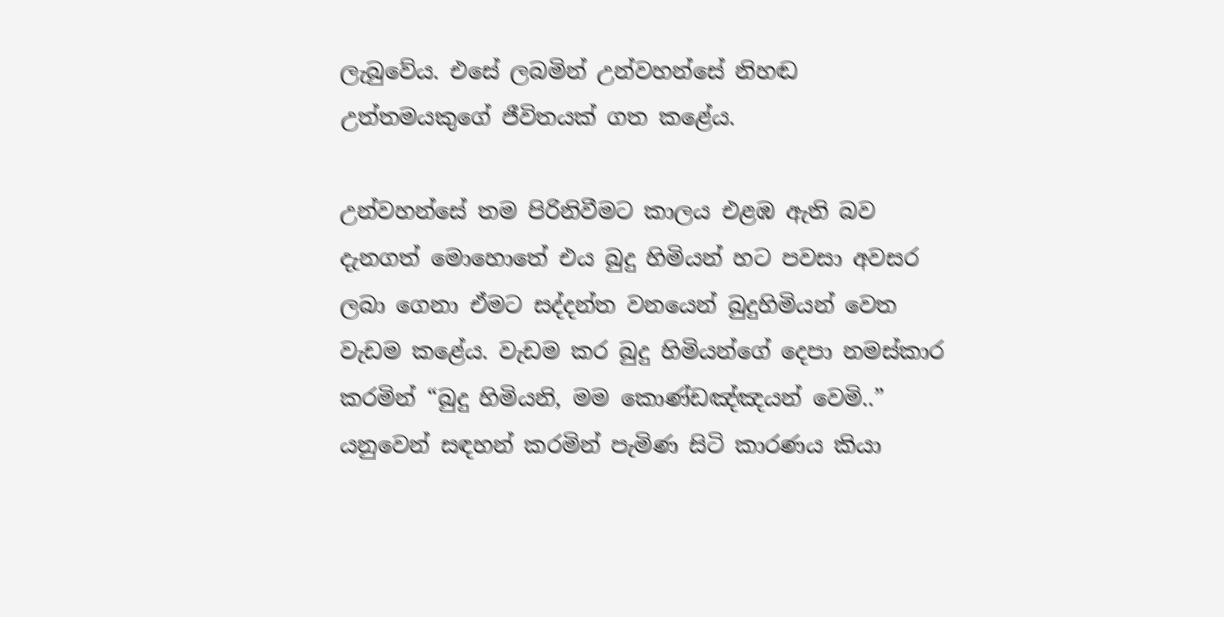ලැබුවේය. එසේ ලබමින් උන්වහන්සේ නිහඬ උත්තමයකුගේ ජීවිතයක් ගත කළේය.

උන්වහන්සේ තම පිරිනිවීමට කාලය එළඹ ඇති බව දැනගත් මොහොතේ එය බුදු හිමියන් හට පවසා අවසර ලබා ගෙනා ඒමට සද්දන්ත වනයෙන් බුදුහිමියන් වෙත වැඩම කළේය. වැඩම කර බුදු හිමියන්ගේ දෙපා නමස්කාර කරමින් “බුදු හිමියනි, මම කොණ්ඩඤ්ඤයන් වෙමි..” යනුවෙන් සඳහන් කරමින් පැමිණ සිටි කාරණය කියා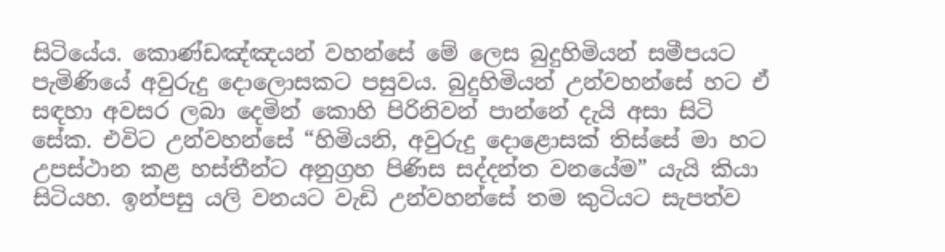සිටියේය. කොණ්ඩඤ්ඤයන් වහන්සේ මේ ලෙස බුදුහිමියන් සමීපයට පැමිණියේ අවුරුදු දොලොසකට පසුවය. බුදුහිමියන් උන්වහන්සේ හට ඒ සඳහා අවසර ලබා දෙමින් කොහි පිරිනිවන් පාන්නේ දැයි අසා සිටි සේක. එවිට උන්වහන්සේ “හිමියනි, අවුරුදු දොළොසක් තිස්සේ මා හට උපස්ථාන කළ හස්තීන්ට අනුග්‍රහ පිණිස සද්දන්ත වනයේම” යැයි කියා සිටියහ. ඉන්පසු යලි වනයට වැඩි උන්වහන්සේ තම කුටියට සැපත්ව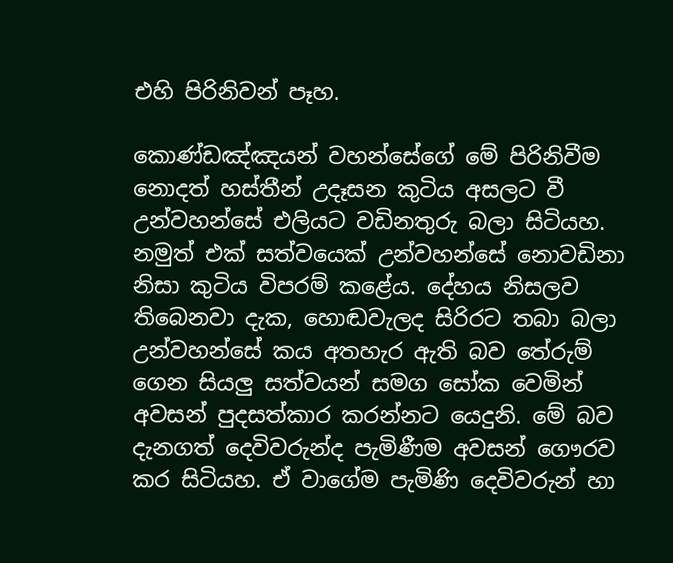එහි පිරිනිවන් පෑහ.

කොණ්ඩඤ්ඤයන් වහන්සේගේ මේ පිරිනිවීම නොදත් හස්තීන් උදෑසන කුටිය අසලට වී උන්වහන්සේ එලියට වඩිනතුරු බලා සිටියහ. නමුත් එක් සත්වයෙක් උන්වහන්සේ නොවඩිනා නිසා කුටිය විපරම් කළේය. දේහය නිසලව තිබෙනවා දැක, හොඬවැලද සිරිරට තබා බලා උන්වහන්සේ කය අතහැර ඇති බව තේරුම් ගෙන සියලු සත්වයන් සමග සෝක වෙමින් අවසන් පුදසත්කාර කරන්නට යෙදුනි. මේ බව දැනගත් දෙවිවරුන්ද පැමිණීම අවසන් ගෞරව කර සිටියහ. ඒ වාගේම පැමිණි දෙවිවරුන් හා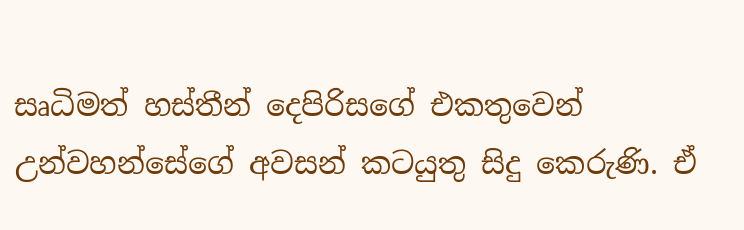සෘධිමත් හස්තීන් දෙපිරිසගේ එකතුවෙන් උන්වහන්සේගේ අවසන් කටයුතු සිදු කෙරුණි. ඒ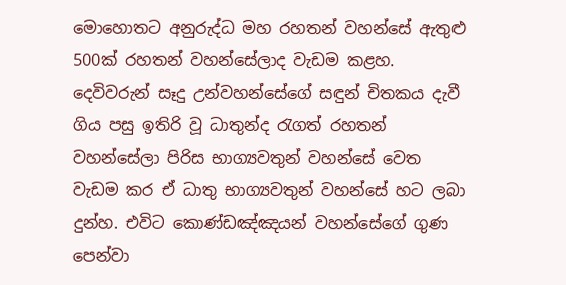මොහොතට අනුරුද්ධ මහ රහතන් වහන්සේ ඇතුළු 500ක් රහතන් වහන්සේලාද වැඩම කළහ. දෙවිවරුන් සෑදු උන්වහන්සේගේ සඳුන් චිතකය දැවී ගිය පසු ඉතිරි වූ ධාතුන්ද රැගත් රහතන් වහන්සේලා පිරිස භාග්‍යවතුන් වහන්සේ වෙත වැඩම කර ඒ ධාතු භාග්‍යවතුන් වහන්සේ හට ලබා දුන්හ. එවිට කොණ්ඩඤ්ඤයන් වහන්සේගේ ගුණ පෙන්වා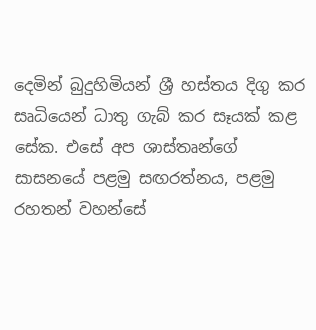දෙමින් බුදුහිමියන් ශ්‍රී හස්තය දිගු කර සෘධියෙන් ධාතු ගැබ් කර සෑයක් කළ සේක. එසේ අප ශාස්තෘන්ගේ සාසනයේ පළමු සඟරත්නය, පළමු රහතන් වහන්සේ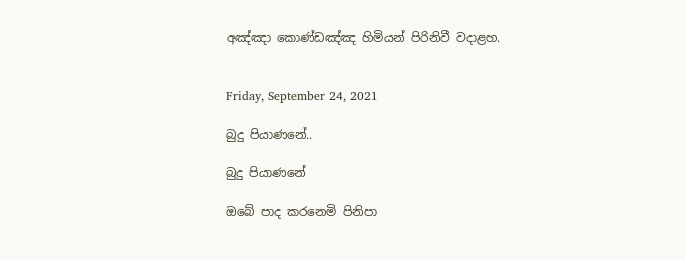අඤ්ඤා කොණ්ඩඤ්ඤ හිමියන් පිරිනිවී වදාළහ.


Friday, September 24, 2021

බුදු පියාණනේ..

බුදු පියාණනේ

ඔබේ පාද කරනෙමි පිනිපා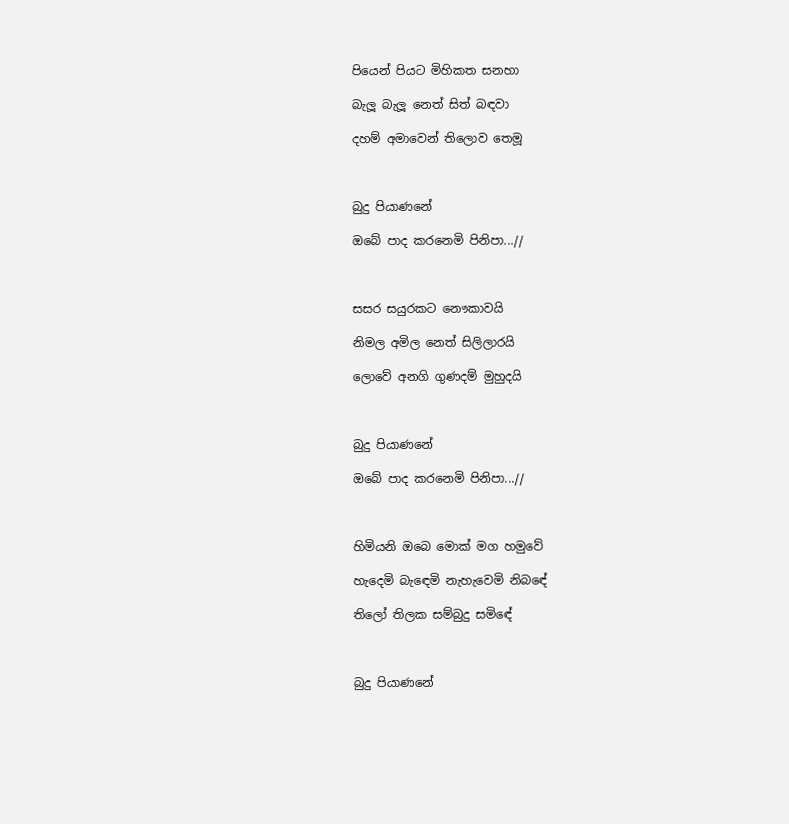පියෙන් පියට මිහිකත සනහා

බැලූ බැලූ නෙත් සිත් බඳවා

දහම් අමාවෙන් තිලොව තෙමූ



බුදු පියාණනේ

ඔබේ පාද කරනෙමි පිනිපා...//



සසර සයුරකට නෞකාවයි

නිමල අමිල නෙත් සිලිලාරයි

ලොවේ අනගි ගුණදම් මුහුදයි



බුදු පියාණනේ

ඔබේ පාද කරනෙමි පිනිපා...//



හිමියනි ඔබෙ මොක් මග හමුවේ

හැදෙමි බැඳෙමි නැහැවෙමි නිබඳේ

තිලෝ තිලක සම්බුදු සමිඳේ



බුදු පියාණනේ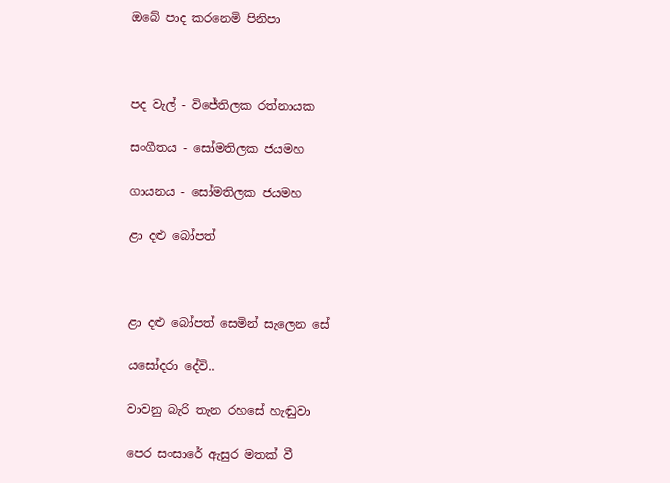ඔබේ පාද කරනෙමි පිනිපා



පද වැල් - විජේතිලක රත්නායක

සංගීතය - සෝමතිලක ජයමහ

ගායනය - සෝමතිලක ජයමහ

ළා දළු බෝපත්



ළා දළු බෝපත් සෙමින් සැලෙන සේ

යසෝදරා දේවි..

වාවනු බැරි තැන රහසේ හැඬුවා

පෙර සංසාරේ ඇසුර මතක් වී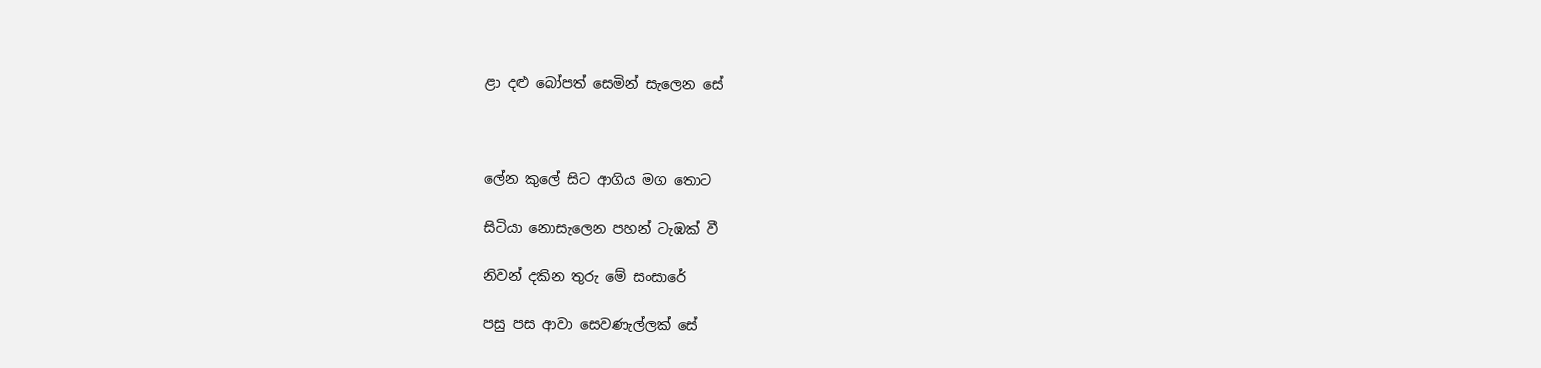ළා දළු බෝපත් සෙමින් සැලෙන සේ



ලේන කුලේ සිට ආගිය මග තොට

සිටියා නොසැලෙන පහන් ටැඹක් වී

නිවන් දකින තුරු මේ සංසාරේ

පසු පස ආවා සෙවණැල්ලක් සේ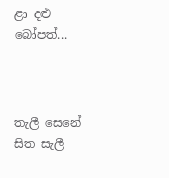ළා දළු බෝපත්...



තැලී සෙනේ සිත සැලී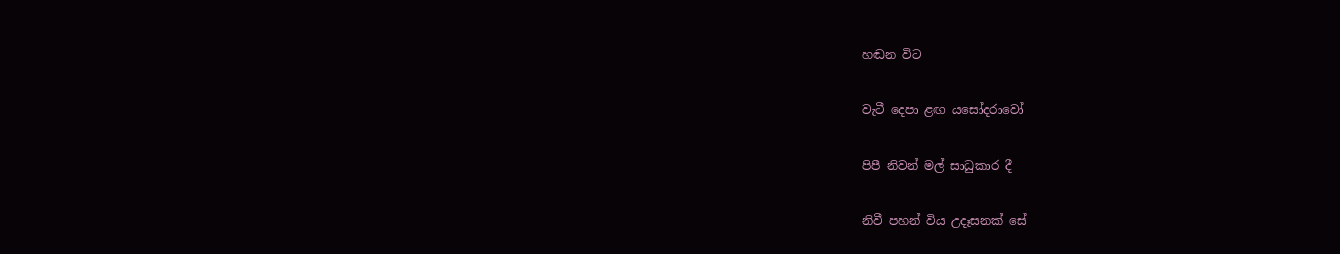හඬන විට

වැටී දෙපා ළඟ යසෝදරාවෝ

පිපී නිවන් මල් සාධුකාර දී

නිවී පහන් විය උදෑසනක් සේ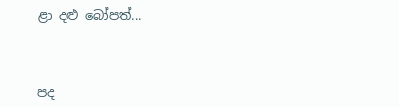ළා දළු බෝපත්...



පද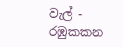වැල් - රඹුකකන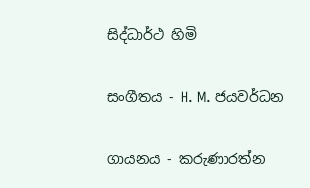සිද්ධාර්ථ හිමි

සංගීතය - H. M. ජයවර්ධන

ගායනය - කරුණාරත්න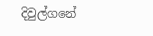දිවුල්ගනේ